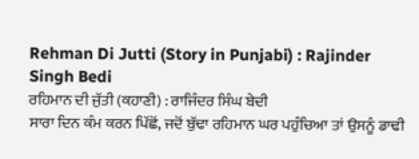Rehman Di Jutti (Story in Punjabi) : Rajinder Singh Bedi
ਰਹਿਮਾਨ ਦੀ ਜੁੱਤੀ (ਕਹਾਣੀ) : ਰਾਜਿੰਦਰ ਸਿੰਘ ਬੇਦੀ
ਸਾਰਾ ਦਿਨ ਕੰਮ ਕਰਨ ਪਿੱਛੋਂ, ਜਦੋਂ ਬੁੱਢਾ ਰਹਿਮਾਨ ਘਰ ਪਹੁੰਚਿਆ ਤਾਂ ਉਸਨੂੰ ਡਾਢੀ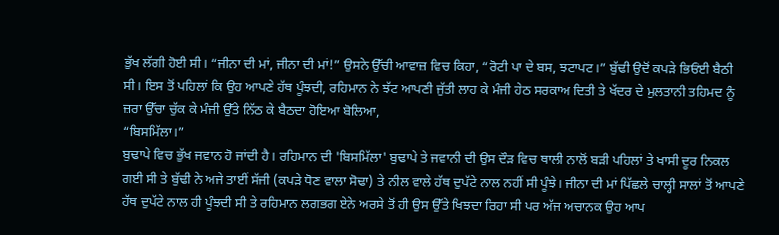ਭੁੱਖ ਲੱਗੀ ਹੋਈ ਸੀ। “ਜੀਨਾ ਦੀ ਮਾਂ, ਜੀਨਾ ਦੀ ਮਾਂ!” ਉਸਨੇ ਉੱਚੀ ਆਵਾਜ਼ ਵਿਚ ਕਿਹਾ, “ਰੋਟੀ ਪਾ ਦੇ ਬਸ, ਝਟਾਪਟ।” ਬੁੱਢੀ ਉਦੋਂ ਕਪੜੇ ਭਿਓਂਈ ਬੈਠੀ ਸੀ। ਇਸ ਤੋਂ ਪਹਿਲਾਂ ਕਿ ਉਹ ਆਪਣੇ ਹੱਥ ਪੂੰਝਦੀ, ਰਹਿਮਾਨ ਨੇ ਝੱਟ ਆਪਣੀ ਜੁੱਤੀ ਲਾਹ ਕੇ ਮੰਜੀ ਹੇਠ ਸਰਕਾਅ ਦਿਤੀ ਤੇ ਖੱਦਰ ਦੇ ਮੁਲਤਾਨੀ ਤਹਿਮਦ ਨੂੰ ਜ਼ਰਾ ਉੱਚਾ ਚੁੱਕ ਕੇ ਮੰਜੀ ਉੱਤੇ ਨਿੱਠ ਕੇ ਬੈਠਦਾ ਹੋਇਆ ਬੋਲਿਆ,
“ਬਿਸਮਿੱਲਾ।”
ਬੁਢਾਪੇ ਵਿਚ ਭੁੱਖ ਜਵਾਨ ਹੋ ਜਾਂਦੀ ਹੈ। ਰਹਿਮਾਨ ਦੀ 'ਬਿਸਮਿੱਲਾ' ਬੁਢਾਪੇ ਤੇ ਜਵਾਨੀ ਦੀ ਉਸ ਦੌੜ ਵਿਚ ਥਾਲੀ ਨਾਲੋਂ ਬੜੀ ਪਹਿਲਾਂ ਤੇ ਖਾਸੀ ਦੂਰ ਨਿਕਲ ਗਈ ਸੀ ਤੇ ਬੁੱਢੀ ਨੇ ਅਜੇ ਤਾਈਂ ਸੱਜੀ (ਕਪੜੇ ਧੋਣ ਵਾਲਾ ਸੋਢਾ) ਤੇ ਨੀਲ ਵਾਲੇ ਹੱਥ ਦੁਪੱਟੇ ਨਾਲ ਨਹੀਂ ਸੀ ਪੂੰਝੇ। ਜੀਨਾ ਦੀ ਮਾਂ ਪਿੱਛਲੇ ਚਾਲ੍ਹੀ ਸਾਲਾਂ ਤੋਂ ਆਪਣੇ ਹੱਥ ਦੁਪੱਟੇ ਨਾਲ ਹੀ ਪੂੰਝਦੀ ਸੀ ਤੇ ਰਹਿਮਾਨ ਲਗਭਗ ਏਨੇ ਅਰਸੇ ਤੋਂ ਹੀ ਉਸ ਉੱਤੇ ਖਿਝਦਾ ਰਿਹਾ ਸੀ ਪਰ ਅੱਜ ਅਚਾਨਕ ਉਹ ਆਪ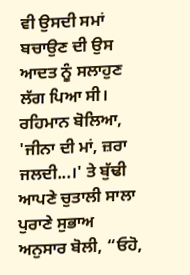ਵੀ ਉਸਦੀ ਸਮਾਂ ਬਚਾਉਣ ਦੀ ਉਸ ਆਦਤ ਨੂੰ ਸਲਾਹੁਣ ਲੱਗ ਪਿਆ ਸੀ। ਰਹਿਮਾਨ ਬੋਲਿਆ, 'ਜੀਨਾ ਦੀ ਮਾਂ, ਜ਼ਰਾ ਜਲਦੀ...।' ਤੇ ਬੁੱਢੀ ਆਪਣੇ ਚੁਤਾਲੀ ਸਾਲਾ ਪੁਰਾਣੇ ਸੁਭਾਅ ਅਨੁਸਾਰ ਬੋਲੀ, “ਓਹੋ,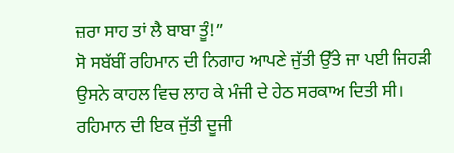ਜ਼ਰਾ ਸਾਹ ਤਾਂ ਲੈ ਬਾਬਾ ਤੂੰ!”
ਸੋ ਸਬੱਬੀਂ ਰਹਿਮਾਨ ਦੀ ਨਿਗਾਹ ਆਪਣੇ ਜੁੱਤੀ ਉੱਤੇ ਜਾ ਪਈ ਜਿਹੜੀ ਉਸਨੇ ਕਾਹਲ ਵਿਚ ਲਾਹ ਕੇ ਮੰਜੀ ਦੇ ਹੇਠ ਸਰਕਾਅ ਦਿਤੀ ਸੀ। ਰਹਿਮਾਨ ਦੀ ਇਕ ਜੁੱਤੀ ਦੂਜੀ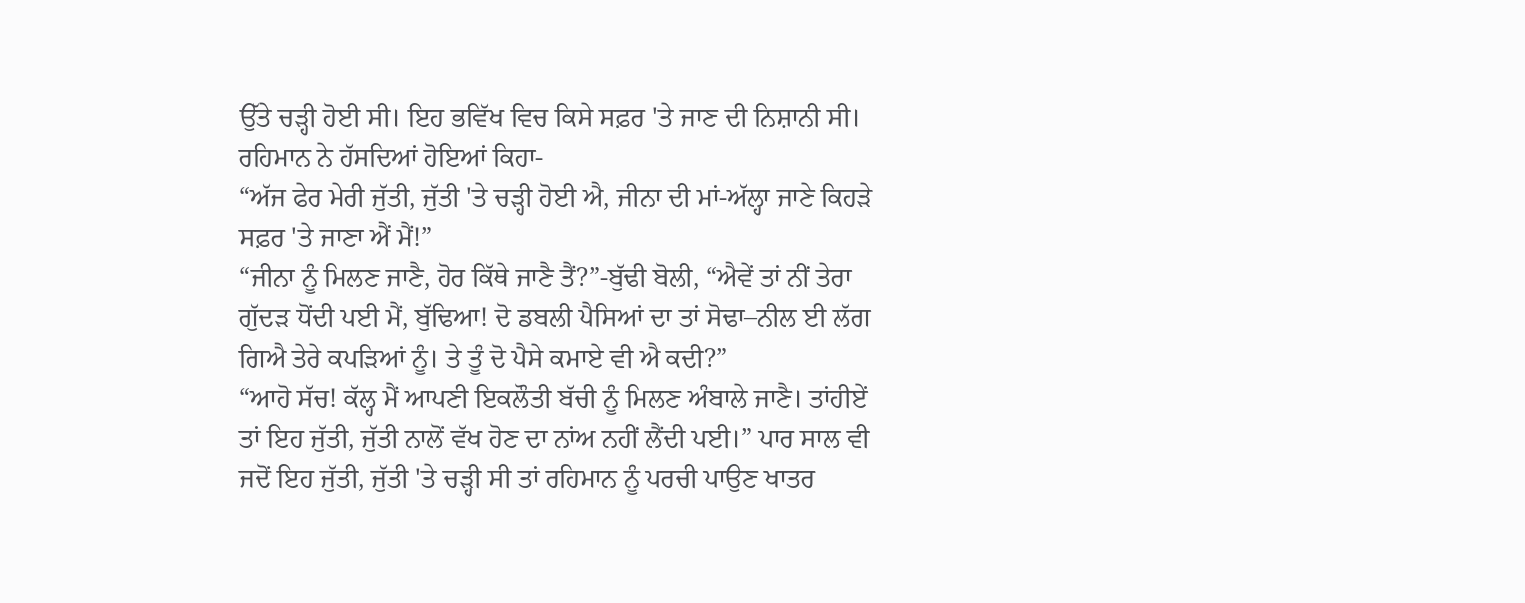ਉੱਤੇ ਚੜ੍ਹੀ ਹੋਈ ਸੀ। ਇਹ ਭਵਿੱਖ ਵਿਚ ਕਿਸੇ ਸਫ਼ਰ 'ਤੇ ਜਾਣ ਦੀ ਨਿਸ਼ਾਨੀ ਸੀ। ਰਹਿਮਾਨ ਨੇ ਹੱਸਦਿਆਂ ਹੋਇਆਂ ਕਿਹਾ-
“ਅੱਜ ਫੇਰ ਮੇਰੀ ਜੁੱਤੀ, ਜੁੱਤੀ 'ਤੇ ਚੜ੍ਹੀ ਹੋਈ ਐ, ਜੀਨਾ ਦੀ ਮਾਂ-ਅੱਲ੍ਹਾ ਜਾਣੇ ਕਿਹੜੇ ਸਫ਼ਰ 'ਤੇ ਜਾਣਾ ਐਂ ਮੈਂ!”
“ਜੀਨਾ ਨੂੰ ਮਿਲਣ ਜਾਣੈ, ਹੋਰ ਕਿੱਥੇ ਜਾਣੈ ਤੈਂ?”-ਬੁੱਢੀ ਬੋਲੀ, “ਐਵੇਂ ਤਾਂ ਨੀਂ ਤੇਰਾ ਗੁੱਦੜ ਧੋਂਦੀ ਪਈ ਮੈਂ, ਬੁੱਢਿਆ! ਦੋ ਡਬਲੀ ਪੈਸਿਆਂ ਦਾ ਤਾਂ ਸੋਢਾ–ਨੀਲ ਈ ਲੱਗ ਗਿਐ ਤੇਰੇ ਕਪੜਿਆਂ ਨੂੰ। ਤੇ ਤੂੰ ਦੋ ਪੈਸੇ ਕਮਾਏ ਵੀ ਐ ਕਦੀ?”
“ਆਹੋ ਸੱਚ! ਕੱਲ੍ਹ ਮੈਂ ਆਪਣੀ ਇਕਲੌਤੀ ਬੱਚੀ ਨੂੰ ਮਿਲਣ ਅੰਬਾਲੇ ਜਾਣੈ। ਤਾਂਹੀਏਂ ਤਾਂ ਇਹ ਜੁੱਤੀ, ਜੁੱਤੀ ਨਾਲੋਂ ਵੱਖ ਹੋਣ ਦਾ ਨਾਂਅ ਨਹੀਂ ਲੈਂਦੀ ਪਈ।” ਪਾਰ ਸਾਲ ਵੀ ਜਦੋਂ ਇਹ ਜੁੱਤੀ, ਜੁੱਤੀ 'ਤੇ ਚੜ੍ਹੀ ਸੀ ਤਾਂ ਰਹਿਮਾਨ ਨੂੰ ਪਰਚੀ ਪਾਉਣ ਖਾਤਰ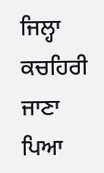ਜਿਲ੍ਹਾ ਕਚਹਿਰੀ ਜਾਣਾ ਪਿਆ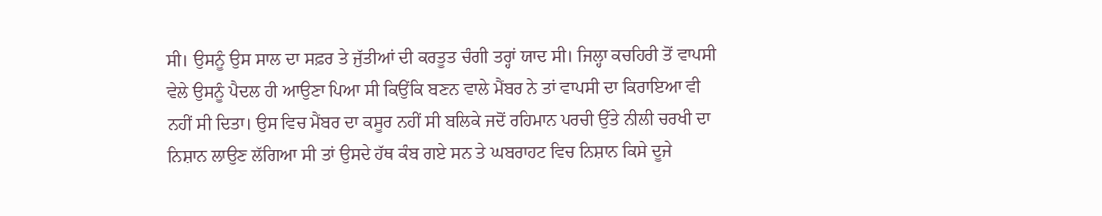ਸੀ। ਉਸਨੂੰ ਉਸ ਸਾਲ ਦਾ ਸਫ਼ਰ ਤੇ ਜੁੱਤੀਆਂ ਦੀ ਕਰਤੂਤ ਚੰਗੀ ਤਰ੍ਹਾਂ ਯਾਦ ਸੀ। ਜਿਲ੍ਹਾ ਕਚਹਿਰੀ ਤੋਂ ਵਾਪਸੀ ਵੇਲੇ ਉਸਨੂੰ ਪੈਦਲ ਹੀ ਆਉਣਾ ਪਿਆ ਸੀ ਕਿਉਂਕਿ ਬਣਨ ਵਾਲੇ ਮੈਂਬਰ ਨੇ ਤਾਂ ਵਾਪਸੀ ਦਾ ਕਿਰਾਇਆ ਵੀ ਨਹੀਂ ਸੀ ਦਿਤਾ। ਉਸ ਵਿਚ ਮੈਂਬਰ ਦਾ ਕਸੂਰ ਨਹੀਂ ਸੀ ਬਲਿਕੇ ਜਦੋਂ ਰਹਿਮਾਨ ਪਰਚੀ ਉੱਤੇ ਨੀਲੀ ਚਰਖੀ ਦਾ ਨਿਸ਼ਾਨ ਲਾਉਣ ਲੱਗਿਆ ਸੀ ਤਾਂ ਉਸਦੇ ਹੱਥ ਕੰਬ ਗਏ ਸਨ ਤੇ ਘਬਰਾਹਟ ਵਿਚ ਨਿਸ਼ਾਨ ਕਿਸੇ ਦੂਜੇ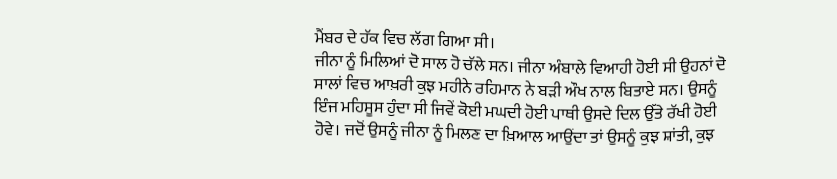ਮੈਂਬਰ ਦੇ ਹੱਕ ਵਿਚ ਲੱਗ ਗਿਆ ਸੀ।
ਜੀਨਾ ਨੂੰ ਮਿਲਿਆਂ ਦੋ ਸਾਲ ਹੋ ਚੱਲੇ ਸਨ। ਜੀਨਾ ਅੰਬਾਲੇ ਵਿਆਹੀ ਹੋਈ ਸੀ ਉਹਨਾਂ ਦੋ ਸਾਲਾਂ ਵਿਚ ਆਖ਼ਰੀ ਕੁਝ ਮਹੀਨੇ ਰਹਿਮਾਨ ਨੇ ਬੜੀ ਔਖ ਨਾਲ ਬਿਤਾਏ ਸਨ। ਉਸਨੂੰ ਇੰਜ ਮਹਿਸੂਸ ਹੁੰਦਾ ਸੀ ਜਿਵੇਂ ਕੋਈ ਮਘਦੀ ਹੋਈ ਪਾਥੀ ਉਸਦੇ ਦਿਲ ਉੱਤੇ ਰੱਖੀ ਹੋਈ ਹੋਵੇ। ਜਦੋਂ ਉਸਨੂੰ ਜੀਨਾ ਨੂੰ ਮਿਲਣ ਦਾ ਖ਼ਿਆਲ ਆਉਂਦਾ ਤਾਂ ਉਸਨੂੰ ਕੁਝ ਸ਼ਾਂਤੀ, ਕੁਝ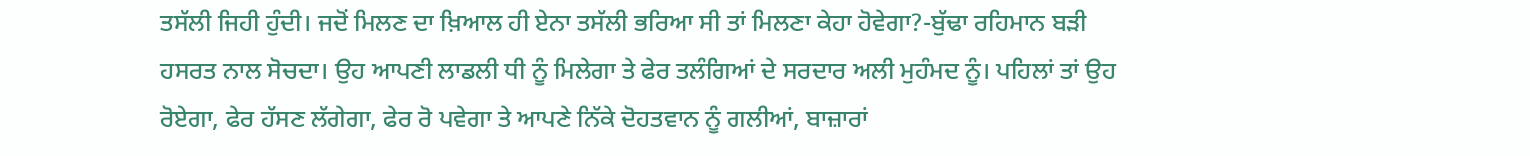ਤਸੱਲੀ ਜਿਹੀ ਹੁੰਦੀ। ਜਦੋਂ ਮਿਲਣ ਦਾ ਖ਼ਿਆਲ ਹੀ ਏਨਾ ਤਸੱਲੀ ਭਰਿਆ ਸੀ ਤਾਂ ਮਿਲਣਾ ਕੇਹਾ ਹੋਵੇਗਾ?-ਬੁੱਢਾ ਰਹਿਮਾਨ ਬੜੀ ਹਸਰਤ ਨਾਲ ਸੋਚਦਾ। ਉਹ ਆਪਣੀ ਲਾਡਲੀ ਧੀ ਨੂੰ ਮਿਲੇਗਾ ਤੇ ਫੇਰ ਤਲੰਗਿਆਂ ਦੇ ਸਰਦਾਰ ਅਲੀ ਮੁਹੰਮਦ ਨੂੰ। ਪਹਿਲਾਂ ਤਾਂ ਉਹ ਰੋਏਗਾ, ਫੇਰ ਹੱਸਣ ਲੱਗੇਗਾ, ਫੇਰ ਰੋ ਪਵੇਗਾ ਤੇ ਆਪਣੇ ਨਿੱਕੇ ਦੋਹਤਵਾਨ ਨੂੰ ਗਲੀਆਂ, ਬਾਜ਼ਾਰਾਂ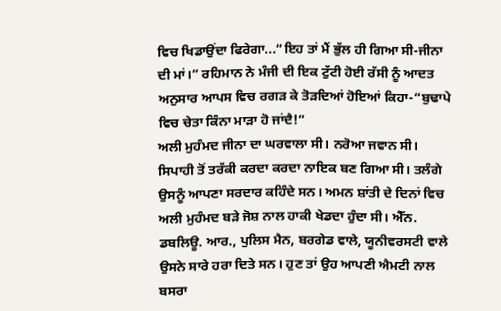ਵਿਚ ਖਿਡਾਉਂਦਾ ਫਿਰੇਗਾ...“ਇਹ ਤਾਂ ਮੈਂ ਭੁੱਲ ਹੀ ਗਿਆ ਸੀ-ਜੀਨਾ ਦੀ ਮਾਂ।” ਰਹਿਮਾਨ ਨੇ ਮੰਜੀ ਦੀ ਇਕ ਟੁੱਟੀ ਹੋਈ ਰੱਸੀ ਨੂੰ ਆਦਤ ਅਨੁਸਾਰ ਆਪਸ ਵਿਚ ਰਗੜ ਕੇ ਤੋੜਦਿਆਂ ਹੋਇਆਂ ਕਿਹਾ-“ਬੁਢਾਪੇ ਵਿਚ ਚੇਤਾ ਕਿੰਨਾ ਮਾੜਾ ਹੋ ਜਾਂਦੈ!”
ਅਲੀ ਮੁਹੰਮਦ ਜੀਨਾ ਦਾ ਘਰਵਾਲਾ ਸੀ। ਨਰੋਆ ਜਵਾਨ ਸੀ। ਸਿਪਾਹੀ ਤੋਂ ਤਰੱਕੀ ਕਰਦਾ ਕਰਦਾ ਨਾਇਕ ਬਣ ਗਿਆ ਸੀ। ਤਲੰਗੇ ਉਸਨੂੰ ਆਪਣਾ ਸਰਦਾਰ ਕਹਿੰਦੇ ਸਨ। ਅਮਨ ਸ਼ਾਂਤੀ ਦੇ ਦਿਨਾਂ ਵਿਚ ਅਲੀ ਮੁਹੰਮਦ ਬੜੇ ਜੋਸ਼ ਨਾਲ ਹਾਕੀ ਖੇਡਦਾ ਹੁੰਦਾ ਸੀ। ਐੱਨ. ਡਬਲਿਊ. ਆਰ., ਪੁਲਿਸ ਮੈਨ, ਬਰਗੇਡ ਵਾਲੇ, ਯੂਨੀਵਰਸਟੀ ਵਾਲੇ ਉਸਨੇ ਸਾਰੇ ਹਰਾ ਦਿਤੇ ਸਨ। ਹੁਣ ਤਾਂ ਉਹ ਆਪਣੀ ਐਮਟੀ ਨਾਲ ਬਸਰਾ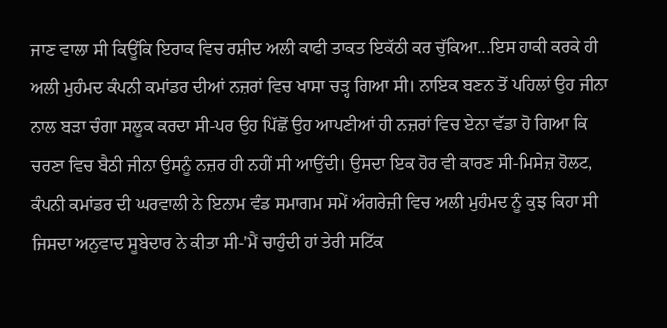ਜਾਣ ਵਾਲਾ ਸੀ ਕਿਊਂਕਿ ਇਰਾਕ ਵਿਚ ਰਸ਼ੀਦ ਅਲੀ ਕਾਫੀ ਤਾਕਤ ਇਕੱਠੀ ਕਰ ਚੁੱਕਿਆ...ਇਸ ਹਾਕੀ ਕਰਕੇ ਹੀ ਅਲੀ ਮੁਹੰਮਦ ਕੰਪਨੀ ਕਮਾਂਡਰ ਦੀਆਂ ਨਜ਼ਰਾਂ ਵਿਚ ਖਾਸਾ ਚੜ੍ਹ ਗਿਆ ਸੀ। ਨਾਇਕ ਬਣਨ ਤੋਂ ਪਹਿਲਾਂ ਉਹ ਜੀਨਾ ਨਾਲ ਬੜਾ ਚੰਗਾ ਸਲੂਕ ਕਰਦਾ ਸੀ-ਪਰ ਉਹ ਪਿੱਛੋਂ ਉਹ ਆਪਣੀਆਂ ਹੀ ਨਜ਼ਰਾਂ ਵਿਚ ਏਨਾ ਵੱਡਾ ਹੋ ਗਿਆ ਕਿ ਚਰਣਾ ਵਿਚ ਬੈਠੀ ਜੀਨਾ ਉਸਨੂੰ ਨਜ਼ਰ ਹੀ ਨਹੀਂ ਸੀ ਆਉਂਦੀ। ਉਸਦਾ ਇਕ ਹੋਰ ਵੀ ਕਾਰਣ ਸੀ-ਮਿਸੇਜ਼ ਹੋਲਟ, ਕੰਪਨੀ ਕਮਾਂਡਰ ਦੀ ਘਰਵਾਲੀ ਨੇ ਇਨਾਮ ਵੰਡ ਸਮਾਗਮ ਸਮੇਂ ਅੰਗਰੇਜ਼ੀ ਵਿਚ ਅਲੀ ਮੁਹੰਮਦ ਨੂੰ ਕੁਝ ਕਿਹਾ ਸੀ ਜਿਸਦਾ ਅਨੁਵਾਦ ਸੂਬੇਦਾਰ ਨੇ ਕੀਤਾ ਸੀ-'ਮੈਂ ਚਾਹੁੰਦੀ ਹਾਂ ਤੇਰੀ ਸਟਿੱਕ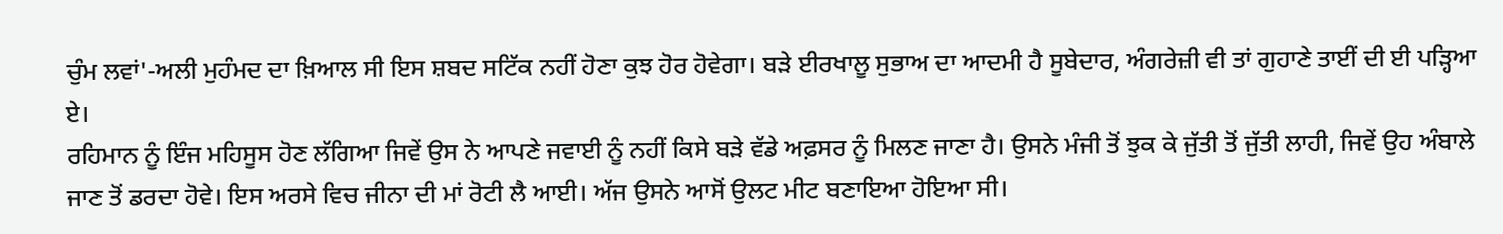ਚੁੰਮ ਲਵਾਂ'-ਅਲੀ ਮੁਹੰਮਦ ਦਾ ਖ਼ਿਆਲ ਸੀ ਇਸ ਸ਼ਬਦ ਸਟਿੱਕ ਨਹੀਂ ਹੋਣਾ ਕੁਝ ਹੋਰ ਹੋਵੇਗਾ। ਬੜੇ ਈਰਖਾਲੂ ਸੁਭਾਅ ਦਾ ਆਦਮੀ ਹੈ ਸੂਬੇਦਾਰ, ਅੰਗਰੇਜ਼ੀ ਵੀ ਤਾਂ ਗੁਹਾਣੇ ਤਾਈਂ ਦੀ ਈ ਪੜ੍ਹਿਆ ਏ।
ਰਹਿਮਾਨ ਨੂੰ ਇੰਜ ਮਹਿਸੂਸ ਹੋਣ ਲੱਗਿਆ ਜਿਵੇਂ ਉਸ ਨੇ ਆਪਣੇ ਜਵਾਈ ਨੂੰ ਨਹੀਂ ਕਿਸੇ ਬੜੇ ਵੱਡੇ ਅਫ਼ਸਰ ਨੂੰ ਮਿਲਣ ਜਾਣਾ ਹੈ। ਉਸਨੇ ਮੰਜੀ ਤੋਂ ਝੁਕ ਕੇ ਜੁੱਤੀ ਤੋਂ ਜੁੱਤੀ ਲਾਹੀ, ਜਿਵੇਂ ਉਹ ਅੰਬਾਲੇ ਜਾਣ ਤੋਂ ਡਰਦਾ ਹੋਵੇ। ਇਸ ਅਰਸੇ ਵਿਚ ਜੀਨਾ ਦੀ ਮਾਂ ਰੋਟੀ ਲੈ ਆਈ। ਅੱਜ ਉਸਨੇ ਆਸੋਂ ਉਲਟ ਮੀਟ ਬਣਾਇਆ ਹੋਇਆ ਸੀ।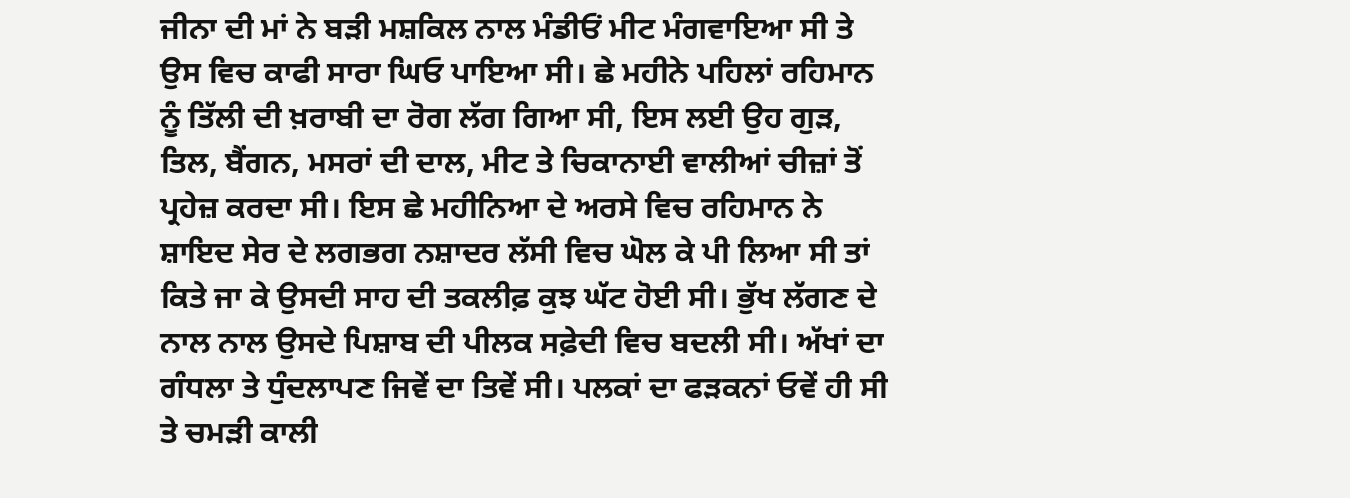ਜੀਨਾ ਦੀ ਮਾਂ ਨੇ ਬੜੀ ਮਸ਼ਕਿਲ ਨਾਲ ਮੰਡੀਓਂ ਮੀਟ ਮੰਗਵਾਇਆ ਸੀ ਤੇ ਉਸ ਵਿਚ ਕਾਫੀ ਸਾਰਾ ਘਿਓ ਪਾਇਆ ਸੀ। ਛੇ ਮਹੀਨੇ ਪਹਿਲਾਂ ਰਹਿਮਾਨ ਨੂੰ ਤਿੱਲੀ ਦੀ ਖ਼ਰਾਬੀ ਦਾ ਰੋਗ ਲੱਗ ਗਿਆ ਸੀ, ਇਸ ਲਈ ਉਹ ਗੁੜ, ਤਿਲ, ਬੈਂਗਨ, ਮਸਰਾਂ ਦੀ ਦਾਲ, ਮੀਟ ਤੇ ਚਿਕਾਨਾਈ ਵਾਲੀਆਂ ਚੀਜ਼ਾਂ ਤੋਂ ਪ੍ਰਹੇਜ਼ ਕਰਦਾ ਸੀ। ਇਸ ਛੇ ਮਹੀਨਿਆ ਦੇ ਅਰਸੇ ਵਿਚ ਰਹਿਮਾਨ ਨੇ ਸ਼ਾਇਦ ਸੇਰ ਦੇ ਲਗਭਗ ਨਸ਼ਾਦਰ ਲੱਸੀ ਵਿਚ ਘੋਲ ਕੇ ਪੀ ਲਿਆ ਸੀ ਤਾਂ ਕਿਤੇ ਜਾ ਕੇ ਉਸਦੀ ਸਾਹ ਦੀ ਤਕਲੀਫ਼ ਕੁਝ ਘੱਟ ਹੋਈ ਸੀ। ਭੁੱਖ ਲੱਗਣ ਦੇ ਨਾਲ ਨਾਲ ਉਸਦੇ ਪਿਸ਼ਾਬ ਦੀ ਪੀਲਕ ਸਫ਼ੇਦੀ ਵਿਚ ਬਦਲੀ ਸੀ। ਅੱਖਾਂ ਦਾ ਗੰਧਲਾ ਤੇ ਧੁੰਦਲਾਪਣ ਜਿਵੇਂ ਦਾ ਤਿਵੇਂ ਸੀ। ਪਲਕਾਂ ਦਾ ਫੜਕਨਾਂ ਓਵੇਂ ਹੀ ਸੀ ਤੇ ਚਮੜੀ ਕਾਲੀ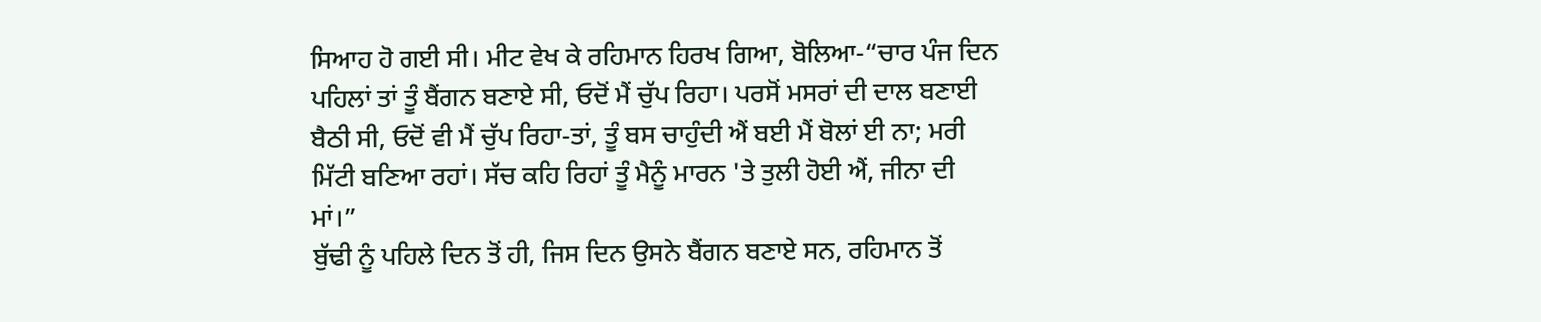ਸਿਆਹ ਹੋ ਗਈ ਸੀ। ਮੀਟ ਵੇਖ ਕੇ ਰਹਿਮਾਨ ਹਿਰਖ ਗਿਆ, ਬੋਲਿਆ-“ਚਾਰ ਪੰਜ ਦਿਨ ਪਹਿਲਾਂ ਤਾਂ ਤੂੰ ਬੈਂਗਨ ਬਣਾਏ ਸੀ, ਓਦੋਂ ਮੈਂ ਚੁੱਪ ਰਿਹਾ। ਪਰਸੋਂ ਮਸਰਾਂ ਦੀ ਦਾਲ ਬਣਾਈ ਬੈਠੀ ਸੀ, ਓਦੋਂ ਵੀ ਮੈਂ ਚੁੱਪ ਰਿਹਾ-ਤਾਂ, ਤੂੰ ਬਸ ਚਾਹੁੰਦੀ ਐਂ ਬਈ ਮੈਂ ਬੋਲਾਂ ਈ ਨਾ; ਮਰੀ ਮਿੱਟੀ ਬਣਿਆ ਰਹਾਂ। ਸੱਚ ਕਹਿ ਰਿਹਾਂ ਤੂੰ ਮੈਨੂੰ ਮਾਰਨ 'ਤੇ ਤੁਲੀ ਹੋਈ ਐਂ, ਜੀਨਾ ਦੀ ਮਾਂ।”
ਬੁੱਢੀ ਨੂੰ ਪਹਿਲੇ ਦਿਨ ਤੋਂ ਹੀ, ਜਿਸ ਦਿਨ ਉਸਨੇ ਬੈਂਗਨ ਬਣਾਏ ਸਨ, ਰਹਿਮਾਨ ਤੋਂ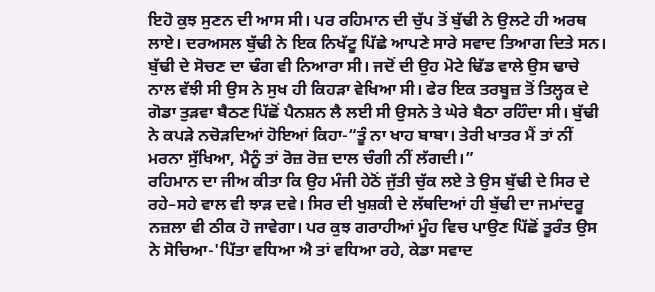ਇਹੋ ਕੁਝ ਸੁਣਨ ਦੀ ਆਸ ਸੀ। ਪਰ ਰਹਿਮਾਨ ਦੀ ਚੁੱਪ ਤੋਂ ਬੁੱਢੀ ਨੇ ਉਲਟੇ ਹੀ ਅਰਥ ਲਾਏ। ਦਰਅਸਲ ਬੁੱਢੀ ਨੇ ਇਕ ਨਿਖੱਟੂ ਪਿੱਛੇ ਆਪਣੇ ਸਾਰੇ ਸਵਾਦ ਤਿਆਗ ਦਿਤੇ ਸਨ। ਬੁੱਢੀ ਦੇ ਸੋਚਣ ਦਾ ਢੰਗ ਵੀ ਨਿਆਰਾ ਸੀ। ਜਦੋਂ ਦੀ ਉਹ ਮੋਟੇ ਢਿੱਡ ਵਾਲੇ ਉਸ ਢਾਚੇ ਨਾਲ ਵੱਝੀ ਸੀ ਉਸ ਨੇ ਸੁਖ ਹੀ ਕਿਹੜਾ ਵੇਖਿਆ ਸੀ। ਫੇਰ ਇਕ ਤਰਬੂਜ਼ ਤੋਂ ਤਿਲ੍ਹਕ ਦੇ ਗੋਡਾ ਤੁੜਵਾ ਬੈਠਣ ਪਿੱਛੋਂ ਪੈਨਸ਼ਨ ਲੈ ਲਈ ਸੀ ਉਸਨੇ ਤੇ ਘੇਰੇ ਬੈਠਾ ਰਹਿੰਦਾ ਸੀ। ਬੁੱਢੀ ਨੇ ਕਪੜੇ ਨਚੋੜਦਿਆਂ ਹੋਇਆਂ ਕਿਹਾ-“ਤੂੰ ਨਾ ਖਾਹ ਬਾਬਾ। ਤੇਰੀ ਖਾਤਰ ਮੈਂ ਤਾਂ ਨੀਂ ਮਰਨਾ ਸੁੱਖਿਆ, ਮੈਨੂੰ ਤਾਂ ਰੋਜ਼ ਰੋਜ਼ ਦਾਲ ਚੰਗੀ ਨੀਂ ਲੱਗਦੀ।”
ਰਹਿਮਾਨ ਦਾ ਜੀਅ ਕੀਤਾ ਕਿ ਉਹ ਮੰਜੀ ਹੇਠੋਂ ਜੁੱਤੀ ਚੁੱਕ ਲਏ ਤੇ ਉਸ ਬੁੱਢੀ ਦੇ ਸਿਰ ਦੇ ਰਹੇ–ਸਹੇ ਵਾਲ ਵੀ ਝਾੜ ਦਵੇ। ਸਿਰ ਦੀ ਖੁਸ਼ਕੀ ਦੇ ਲੱਥਦਿਆਂ ਹੀ ਬੁੱਢੀ ਦਾ ਜਮਾਂਦਰੂ ਨਜ਼ਲਾ ਵੀ ਠੀਕ ਹੋ ਜਾਵੇਗਾ। ਪਰ ਕੁਝ ਗਰਾਹੀਆਂ ਮੂੰਹ ਵਿਚ ਪਾਉਣ ਪਿੱਛੋਂ ਤੂਰੰਤ ਉਸ ਨੇ ਸੋਚਿਆ-'ਪਿੱਤਾ ਵਧਿਆ ਐ ਤਾਂ ਵਧਿਆ ਰਹੇ, ਕੇਡਾ ਸਵਾਦ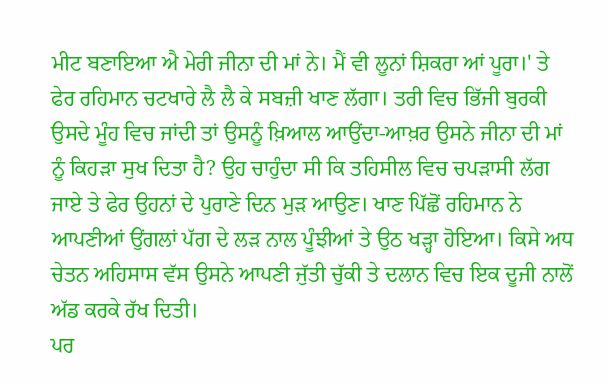ਮੀਟ ਬਣਾਇਆ ਐ ਮੇਰੀ ਜੀਨਾ ਦੀ ਮਾਂ ਨੇ। ਮੈਂ ਵੀ ਲੂਨਾਂ ਸ਼ਿਕਰਾ ਆਂ ਪੂਰਾ।' ਤੇ ਫੇਰ ਰਹਿਮਾਨ ਚਟਖਾਰੇ ਲੈ ਲੈ ਕੇ ਸਬਜ਼ੀ ਖਾਣ ਲੱਗਾ। ਤਰੀ ਵਿਚ ਭਿੱਜੀ ਬੁਰਕੀ ਉਸਦੇ ਮੂੰਹ ਵਿਚ ਜਾਂਦੀ ਤਾਂ ਉਸਨੂੰ ਖ਼ਿਆਲ ਆਉਂਦਾ-ਆਖ਼ਰ ਉਸਨੇ ਜੀਨਾ ਦੀ ਮਾਂ ਨੂੰ ਕਿਹੜਾ ਸੁਖ ਦਿਤਾ ਹੈ? ਉਹ ਚਾਹੁੰਦਾ ਸੀ ਕਿ ਤਹਿਸੀਲ ਵਿਚ ਚਪੜਾਸੀ ਲੱਗ ਜਾਏ ਤੇ ਫੇਰ ਉਹਨਾਂ ਦੇ ਪੁਰਾਣੇ ਦਿਨ ਮੁੜ ਆਉਣ। ਖਾਣ ਪਿੱਛੋਂ ਰਹਿਮਾਨ ਨੇ ਆਪਣੀਆਂ ਉਂਗਲਾਂ ਪੱਗ ਦੇ ਲੜ ਨਾਲ ਪੂੰਝੀਆਂ ਤੇ ਉਠ ਖੜ੍ਹਾ ਹੋਇਆ। ਕਿਸੇ ਅਧ ਚੇਤਨ ਅਹਿਸਾਸ ਵੱਸ ਉਸਨੇ ਆਪਣੀ ਜੁੱਤੀ ਚੁੱਕੀ ਤੇ ਦਲਾਨ ਵਿਚ ਇਕ ਦੂਜੀ ਨਾਲੋਂ ਅੱਡ ਕਰਕੇ ਰੱਖ ਦਿਤੀ।
ਪਰ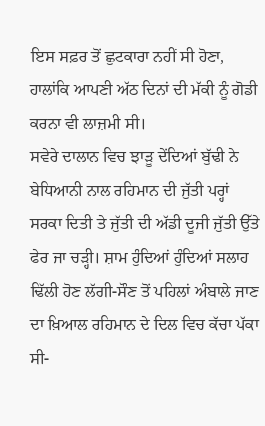ਇਸ ਸਫ਼ਰ ਤੋਂ ਛੁਟਕਾਰਾ ਨਹੀਂ ਸੀ ਹੋਣਾ, ਹਾਲਾਂਕਿ ਆਪਣੀ ਅੱਠ ਦਿਨਾਂ ਦੀ ਮੱਕੀ ਨੂੰ ਗੋਡੀ ਕਰਨਾ ਵੀ ਲਾਜ਼ਮੀ ਸੀ।
ਸਵੇਰੇ ਦਾਲਾਨ ਵਿਚ ਝਾੜੂ ਦੇਂਦਿਆਂ ਬੁੱਢੀ ਨੇ ਬੇਧਿਆਨੀ ਨਾਲ ਰਹਿਮਾਨ ਦੀ ਜੁੱਤੀ ਪਰ੍ਹਾਂ ਸਰਕਾ ਦਿਤੀ ਤੇ ਜੁੱਤੀ ਦੀ ਅੱਡੀ ਦੂਜੀ ਜੁੱਤੀ ਉੱਤੇ ਫੇਰ ਜਾ ਚੜ੍ਹੀ। ਸ਼ਾਮ ਹੁੰਦਿਆਂ ਹੁੰਦਿਆਂ ਸਲਾਹ ਢਿੱਲੀ ਹੋਣ ਲੱਗੀ-ਸੌਣ ਤੋਂ ਪਹਿਲਾਂ ਅੰਬਾਲੇ ਜਾਣ ਦਾ ਖ਼ਿਆਲ ਰਹਿਮਾਨ ਦੇ ਦਿਲ ਵਿਚ ਕੱਚਾ ਪੱਕਾ ਸੀ-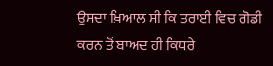ਉਸਦਾ ਖ਼ਿਆਲ ਸੀ ਕਿ ਤਰਾਈ ਵਿਚ ਗੋਡੀ ਕਰਨ ਤੋਂ ਬਾਅਦ ਹੀ ਕਿਧਰੇ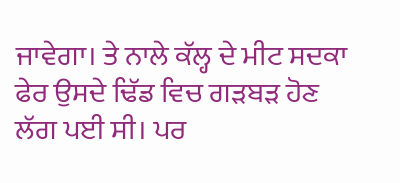ਜਾਵੇਗਾ। ਤੇ ਨਾਲੇ ਕੱਲ੍ਹ ਦੇ ਮੀਟ ਸਦਕਾ ਫੇਰ ਉਸਦੇ ਢਿੱਡ ਵਿਚ ਗੜਬੜ ਹੋਣ ਲੱਗ ਪਈ ਸੀ। ਪਰ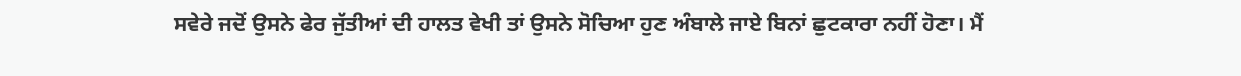ਸਵੇਰੇ ਜਦੋਂ ਉਸਨੇ ਫੇਰ ਜੁੱਤੀਆਂ ਦੀ ਹਾਲਤ ਵੇਖੀ ਤਾਂ ਉਸਨੇ ਸੋਚਿਆ ਹੁਣ ਅੰਬਾਲੇ ਜਾਏ ਬਿਨਾਂ ਛੁਟਕਾਰਾ ਨਹੀਂ ਹੋਣਾ। ਮੈਂ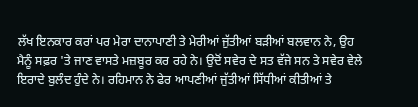ਲੱਖ ਇਨਕਾਰ ਕਰਾਂ ਪਰ ਮੇਰਾ ਦਾਨਾਪਾਣੀ ਤੇ ਮੇਰੀਆਂ ਜੁੱਤੀਆਂ ਬੜੀਆਂ ਬਲਵਾਨ ਨੇ, ਉਹ ਮੈਨੂੰ ਸਫ਼ਰ 'ਤੇ ਜਾਣ ਵਾਸਤੇ ਮਜ਼ਬੂਰ ਕਰ ਰਹੇ ਨੇ। ਉਦੋਂ ਸਵੇਰ ਦੇ ਸਤ ਵੱਜੇ ਸਨ ਤੇ ਸਵੇਰ ਵੇਲੇ ਇਰਾਦੇ ਬੁਲੰਦ ਹੁੰਦੇ ਨੇ। ਰਹਿਮਾਨ ਨੇ ਫੇਰ ਆਪਣੀਆਂ ਜੁੱਤੀਆਂ ਸਿੱਧੀਆਂ ਕੀਤੀਆਂ ਤੇ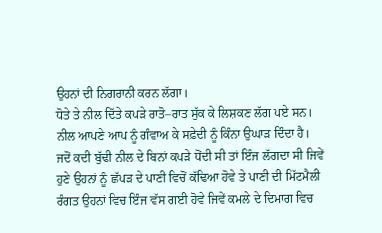ਉਹਨਾਂ ਦੀ ਨਿਗਰਾਨੀ ਕਰਨ ਲੱਗਾ।
ਧੋਤੇ ਤੇ ਨੀਲ ਦਿੱਤੇ ਕਪੜੇ ਰਾਤੋ–ਰਾਤ ਸੁੱਕ ਕੇ ਲਿਸ਼ਕਣ ਲੱਗ ਪਏ ਸਨ। ਨੀਲ ਆਪਣੇ ਆਪ ਨੂੰ ਗੰਵਾਅ ਕੇ ਸਫ਼ੇਦੀ ਨੂੰ ਕਿੰਨਾ ਉਘਾੜ ਦਿੰਦਾ ਹੈ। ਜਦੋਂ ਕਦੀ ਬੁੱਢੀ ਨੀਲ ਦੇ ਬਿਨਾਂ ਕਪੜੇ ਧੋਂਦੀ ਸੀ ਤਾਂ ਇੰਜ ਲੱਗਦਾ ਸੀ ਜਿਵੇਂ ਹੁਣੇ ਉਹਨਾਂ ਨੂੰ ਛੱਪੜ ਦੇ ਪਾਣੀ ਵਿਚੋਂ ਕੱਢਿਆ ਹੋਵੇ ਤੇ ਪਾਣੀ ਦੀ ਮਿੱਟਮੈਲੀ ਰੰਗਤ ਉਹਨਾਂ ਵਿਚ ਇੰਜ ਵੱਸ ਗਈ ਹੋਵੇ ਜਿਵੇਂ ਕਮਲੇ ਦੇ ਦਿਮਾਗ ਵਿਚ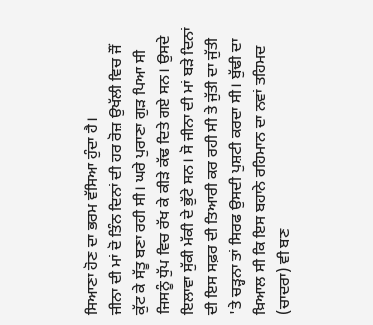ਸਿਆਣਾ ਹੋਣ ਦਾ ਭਰਮ ਵੱਸਿਆ ਹੁੰਦਾ ਹੈ।
ਜੀਨਾ ਦੀ ਮਾਂ ਦੋ ਤਿੰਨ ਦਿਨਾਂ ਦੀ ਹਰ ਰੋਜ਼ ਉਖੱਲੀ ਵਿਚ ਜੌਂ ਕੁੱਟ ਕੇ ਸੱਤੂ ਬਣਾ ਰਹੀ ਸੀ। ਘਰੇ ਪੁਰਾਣਾ ਗੁੜ ਪਿਆ ਸੀ ਜਿਸਨੂੰ ਧੁੱਪ ਵਿਚ ਰੱਖ ਕੇ ਕੀੜੇ ਕੱਢ ਦਿਤੇ ਗਏ ਸਨ। ਉਸਦੇ ਇਲਾਵਾ ਸੁੱਕੀ ਮੱਕੀ ਦੇ ਭੁੱਟੇ ਸਨ। ਸੋ ਜੀਨਾ ਦੀ ਮਾਂ ਬੜੇ ਦਿਨਾਂ ਦੀ ਇਸ ਸਫ਼ਰ ਦੀ ਤਿਆਰੀ ਕਰ ਰਹੀ ਸੀ ਤੇ ਜੁੱਤੀ ਦਾ ਜੁੱਤੀ 'ਤੇ ਚੜ੍ਹਨਾ ਤਾਂ ਸਿਰਫ ਉਸਦੀ ਪੁਸ਼ਟੀ ਕਰਦਾ ਸੀ। ਬੁੱਢੀ ਦਾ ਖ਼ਿਆਲ ਸੀ ਕਿ ਇਸ ਬਹਾਨੇ ਰਹਿਮਾਨ ਦਾ ਨਵਾਂ ਤਹਿਮਦ (ਚਾਦਰਾ) ਵੀ ਬਣ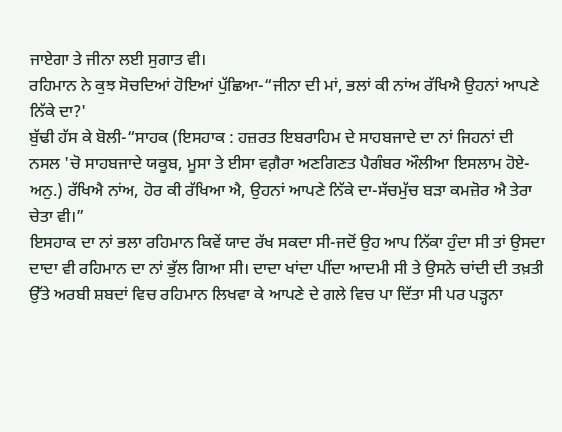ਜਾਏਗਾ ਤੇ ਜੀਨਾ ਲਈ ਸੁਗਾਤ ਵੀ।
ਰਹਿਮਾਨ ਨੇ ਕੁਝ ਸੋਚਦਿਆਂ ਹੋਇਆਂ ਪੁੱਛਿਆ-“ਜੀਨਾ ਦੀ ਮਾਂ, ਭਲਾਂ ਕੀ ਨਾਂਅ ਰੱਖਿਐ ਉਹਨਾਂ ਆਪਣੇ ਨਿੱਕੇ ਦਾ?'
ਬੁੱਢੀ ਹੱਸ ਕੇ ਬੋਲੀ-“ਸਾਹਕ (ਇਸਹਾਕ : ਹਜ਼ਰਤ ਇਬਰਾਹਿਮ ਦੇ ਸਾਹਬਜਾਦੇ ਦਾ ਨਾਂ ਜਿਹਨਾਂ ਦੀ ਨਸਲ 'ਚੋ ਸਾਹਬਜਾਦੇ ਯਕੂਬ, ਮੂਸਾ ਤੇ ਈਸਾ ਵਗ਼ੈਰਾ ਅਣਗਿਣਤ ਪੈਗੰਬਰ ਔਲੀਆ ਇਸਲਾਮ ਹੋਏ-ਅਨੁ.) ਰੱਖਿਐ ਨਾਂਅ, ਹੋਰ ਕੀ ਰੱਖਿਆ ਐ, ਉਹਨਾਂ ਆਪਣੇ ਨਿੱਕੇ ਦਾ-ਸੱਚਮੁੱਚ ਬੜਾ ਕਮਜ਼ੋਰ ਐ ਤੇਰਾ ਚੇਤਾ ਵੀ।”
ਇਸਹਾਕ ਦਾ ਨਾਂ ਭਲਾ ਰਹਿਮਾਨ ਕਿਵੇਂ ਯਾਦ ਰੱਖ ਸਕਦਾ ਸੀ-ਜਦੋਂ ਉਹ ਆਪ ਨਿੱਕਾ ਹੁੰਦਾ ਸੀ ਤਾਂ ਉਸਦਾ ਦਾਦਾ ਵੀ ਰਹਿਮਾਨ ਦਾ ਨਾਂ ਭੁੱਲ ਗਿਆ ਸੀ। ਦਾਦਾ ਖਾਂਦਾ ਪੀਂਦਾ ਆਦਮੀ ਸੀ ਤੇ ਉਸਨੇ ਚਾਂਦੀ ਦੀ ਤਖ਼ਤੀ ਉੱਤੇ ਅਰਬੀ ਸ਼ਬਦਾਂ ਵਿਚ ਰਹਿਮਾਨ ਲਿਖਵਾ ਕੇ ਆਪਣੇ ਦੇ ਗਲੇ ਵਿਚ ਪਾ ਦਿੱਤਾ ਸੀ ਪਰ ਪੜ੍ਹਨਾ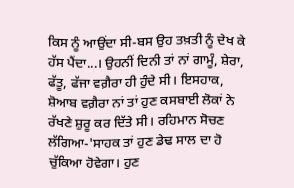ਕਿਸ ਨੂੰ ਆਉਂਦਾ ਸੀ-ਬਸ ਉਹ ਤਖ਼ਤੀ ਨੂੰ ਦੇਖ ਕੇ ਹੱਸ ਪੈਂਦਾ...। ਉਹਨੀਂ ਦਿਨੀ ਤਾਂ ਨਾਂ ਗਾਮੂੰ, ਸ਼ੇਰਾ, ਫੱਤੂ, ਫੱਜਾ ਵਗ਼ੈਰਾ ਹੀ ਹੁੰਦੇ ਸੀ। ਇਸਹਾਕ, ਸ਼ੋਆਬ ਵਗ਼ੈਰਾ ਨਾਂ ਤਾਂ ਹੁਣ ਕਸਬਾਈ ਲੋਕਾਂ ਨੇ ਰੱਖਣੇ ਸ਼ੁਰੂ ਕਰ ਦਿੱਤੇ ਸੀ। ਰਹਿਮਾਨ ਸੋਚਣ ਲੱਗਿਆ-'ਸਾਹਕ ਤਾਂ ਹੁਣ ਡੇਢ ਸਾਲ ਦਾ ਹੋ ਚੁੱਕਿਆ ਹੋਵੇਗਾ। ਹੁਣ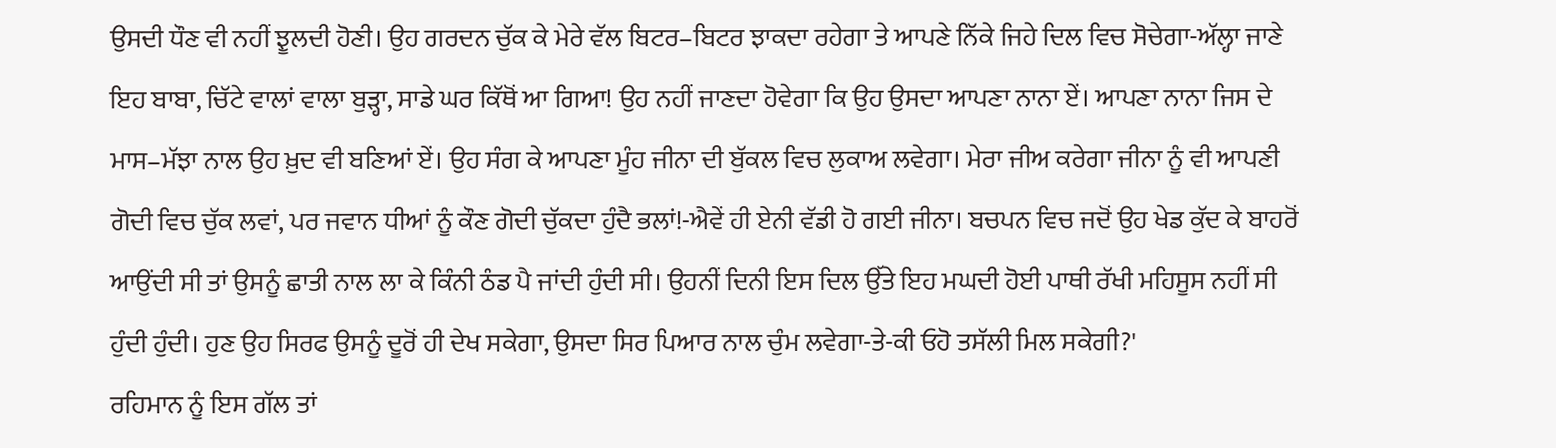ਉਸਦੀ ਧੌਣ ਵੀ ਨਹੀਂ ਝੂਲਦੀ ਹੋਣੀ। ਉਹ ਗਰਦਨ ਚੁੱਕ ਕੇ ਮੇਰੇ ਵੱਲ ਬਿਟਰ–ਬਿਟਰ ਝਾਕਦਾ ਰਹੇਗਾ ਤੇ ਆਪਣੇ ਨਿੱਕੇ ਜਿਹੇ ਦਿਲ ਵਿਚ ਸੋਚੇਗਾ-ਅੱਲ੍ਹਾ ਜਾਣੇ ਇਹ ਬਾਬਾ, ਚਿੱਟੇ ਵਾਲਾਂ ਵਾਲਾ ਬੁੜ੍ਹਾ, ਸਾਡੇ ਘਰ ਕਿੱਥੋਂ ਆ ਗਿਆ! ਉਹ ਨਹੀਂ ਜਾਣਦਾ ਹੋਵੇਗਾ ਕਿ ਉਹ ਉਸਦਾ ਆਪਣਾ ਨਾਨਾ ਏਂ। ਆਪਣਾ ਨਾਨਾ ਜਿਸ ਦੇ ਮਾਸ–ਮੱਝਾ ਨਾਲ ਉਹ ਖ਼ੁਦ ਵੀ ਬਣਿਆਂ ਏਂ। ਉਹ ਸੰਗ ਕੇ ਆਪਣਾ ਮੂੰਹ ਜੀਨਾ ਦੀ ਬੁੱਕਲ ਵਿਚ ਲੁਕਾਅ ਲਵੇਗਾ। ਮੇਰਾ ਜੀਅ ਕਰੇਗਾ ਜੀਨਾ ਨੂੰ ਵੀ ਆਪਣੀ ਗੋਦੀ ਵਿਚ ਚੁੱਕ ਲਵਾਂ, ਪਰ ਜਵਾਨ ਧੀਆਂ ਨੂੰ ਕੌਣ ਗੋਦੀ ਚੁੱਕਦਾ ਹੁੰਦੈ ਭਲਾਂ!-ਐਵੇਂ ਹੀ ਏਨੀ ਵੱਡੀ ਹੋ ਗਈ ਜੀਨਾ। ਬਚਪਨ ਵਿਚ ਜਦੋਂ ਉਹ ਖੇਡ ਕੁੱਦ ਕੇ ਬਾਹਰੋਂ ਆਉਂਦੀ ਸੀ ਤਾਂ ਉਸਨੂੰ ਛਾਤੀ ਨਾਲ ਲਾ ਕੇ ਕਿੰਨੀ ਠੰਡ ਪੈ ਜਾਂਦੀ ਹੁੰਦੀ ਸੀ। ਉਹਨੀਂ ਦਿਨੀ ਇਸ ਦਿਲ ਉੱਤੇ ਇਹ ਮਘਦੀ ਹੋਈ ਪਾਥੀ ਰੱਖੀ ਮਹਿਸੂਸ ਨਹੀਂ ਸੀ ਹੁੰਦੀ ਹੁੰਦੀ। ਹੁਣ ਉਹ ਸਿਰਫ ਉਸਨੂੰ ਦੂਰੋਂ ਹੀ ਦੇਖ ਸਕੇਗਾ, ਉਸਦਾ ਸਿਰ ਪਿਆਰ ਨਾਲ ਚੁੰਮ ਲਵੇਗਾ-ਤੇ-ਕੀ ਓਹੋ ਤਸੱਲੀ ਮਿਲ ਸਕੇਗੀ?'
ਰਹਿਮਾਨ ਨੂੰ ਇਸ ਗੱਲ ਤਾਂ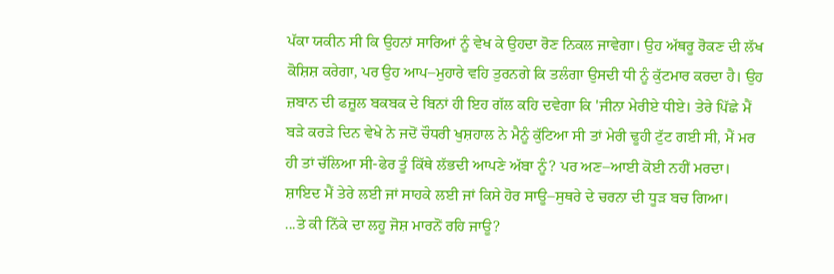ਪੱਕਾ ਯਕੀਨ ਸੀ ਕਿ ਉਹਨਾਂ ਸਾਰਿਆਂ ਨੂੰ ਵੇਖ ਕੇ ਉਹਦਾ ਰੋਣ ਨਿਕਲ ਜਾਵੇਗਾ। ਉਹ ਅੱਥਰੂ ਰੋਕਣ ਦੀ ਲੱਖ ਕੋਸ਼ਿਸ਼ ਕਰੇਗਾ, ਪਰ ਉਹ ਆਪ–ਮੁਹਾਰੇ ਵਹਿ ਤੁਰਨਗੇ ਕਿ ਤਲੰਗਾ ਉਸਦੀ ਧੀ ਨੂੰ ਕੁੱਟਮਾਰ ਕਰਦਾ ਹੈ। ਉਹ ਜ਼ਬਾਨ ਦੀ ਫਜ਼ੂਲ ਬਕਬਕ ਦੇ ਬਿਨਾਂ ਹੀ ਇਹ ਗੱਲ ਕਹਿ ਦਵੇਗਾ ਕਿ 'ਜੀਨਾ ਮੇਰੀਏ ਧੀਏ। ਤੇਰੇ ਪਿੱਛੇ ਮੈਂ ਬੜੇ ਕਰੜੇ ਦਿਨ ਵੇਖੇ ਨੇ ਜਦੋਂ ਚੌਧਰੀ ਖੁਸ਼ਹਾਲ ਨੇ ਮੈਨੂੰ ਕੁੱਟਿਆ ਸੀ ਤਾਂ ਮੇਰੀ ਢੂਹੀ ਟੁੱਟ ਗਈ ਸੀ, ਮੈਂ ਮਰ ਹੀ ਤਾਂ ਚੱਲਿਆ ਸੀ-ਫੇਰ ਤੂੰ ਕਿੱਥੇ ਲੱਭਦੀ ਆਪਣੇ ਅੱਬਾ ਨੂੰ? ਪਰ ਅਣ–ਆਈ ਕੋਈ ਨਹੀਂ ਮਰਦਾ। ਸ਼ਾਇਦ ਮੈਂ ਤੇਰੇ ਲਈ ਜਾਂ ਸਾਹਕੇ ਲਈ ਜਾਂ ਕਿਸੇ ਹੋਰ ਸਾਊ–ਸੁਥਰੇ ਦੇ ਚਰਨਾ ਦੀ ਧੂੜ ਬਚ ਗਿਆ।
...ਤੇ ਕੀ ਨਿੱਕੇ ਦਾ ਲਹੂ ਜੋਸ਼ ਮਾਰਨੋਂ ਰਹਿ ਜਾਊ?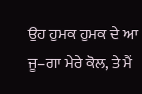ਉਹ ਹੁਮਕ ਹੁਮਕ ਦੇ ਆ ਜੂ–ਗਾ ਮੇਰੇ ਕੋਲ, ਤੇ ਮੈਂ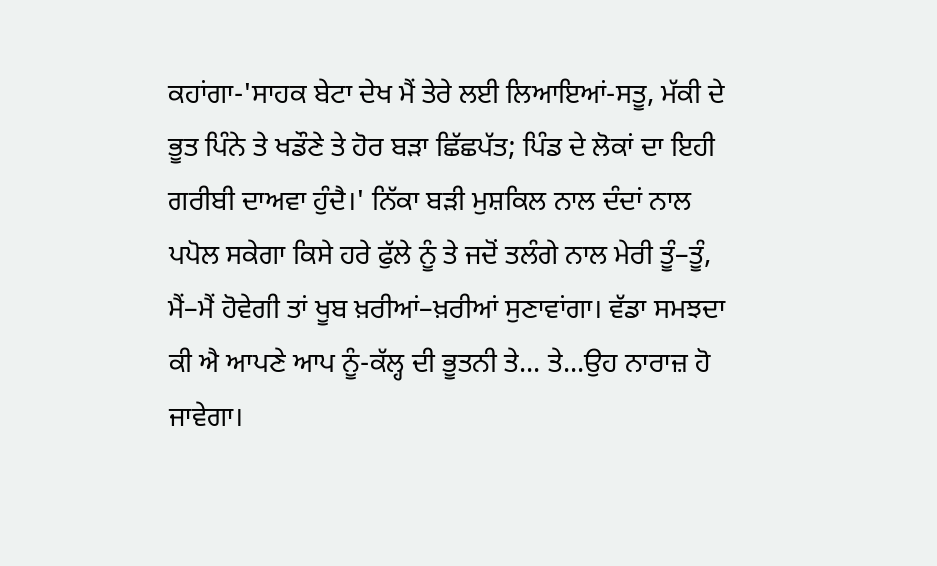ਕਹਾਂਗਾ-'ਸਾਹਕ ਬੇਟਾ ਦੇਖ ਮੈਂ ਤੇਰੇ ਲਈ ਲਿਆਇਆਂ-ਸਤੂ, ਮੱਕੀ ਦੇ ਭੂਤ ਪਿੰਨੇ ਤੇ ਖਡੌਣੇ ਤੇ ਹੋਰ ਬੜਾ ਛਿੱਛਪੱਤ; ਪਿੰਡ ਦੇ ਲੋਕਾਂ ਦਾ ਇਹੀ ਗਰੀਬੀ ਦਾਅਵਾ ਹੁੰਦੈ।' ਨਿੱਕਾ ਬੜੀ ਮੁਸ਼ਕਿਲ ਨਾਲ ਦੰਦਾਂ ਨਾਲ ਪਪੋਲ ਸਕੇਗਾ ਕਿਸੇ ਹਰੇ ਫੁੱਲੇ ਨੂੰ ਤੇ ਜਦੋਂ ਤਲੰਗੇ ਨਾਲ ਮੇਰੀ ਤੂੰ–ਤੂੰ, ਮੈਂ–ਮੈਂ ਹੋਵੇਗੀ ਤਾਂ ਖੂਬ ਖ਼ਰੀਆਂ–ਖ਼ਰੀਆਂ ਸੁਣਾਵਾਂਗਾ। ਵੱਡਾ ਸਮਝਦਾ ਕੀ ਐ ਆਪਣੇ ਆਪ ਨੂੰ-ਕੱਲ੍ਹ ਦੀ ਭੂਤਨੀ ਤੇ... ਤੇ...ਉਹ ਨਾਰਾਜ਼ ਹੋ ਜਾਵੇਗਾ।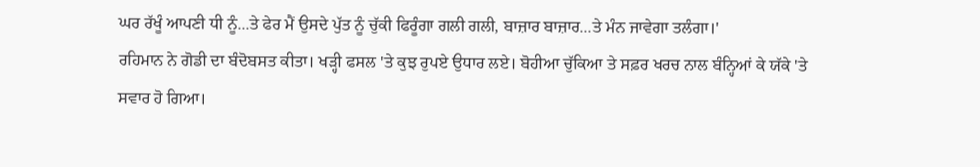ਘਰ ਰੱਖੂੰ ਆਪਣੀ ਧੀ ਨੂੰ...ਤੇ ਫੇਰ ਮੈਂ ਉਸਦੇ ਪੁੱਤ ਨੂੰ ਚੁੱਕੀ ਫਿਰੂੰਗਾ ਗਲੀ ਗਲੀ, ਬਾਜ਼ਾਰ ਬਾਜ਼ਾਰ...ਤੇ ਮੰਨ ਜਾਵੇਗਾ ਤਲੰਗਾ।'
ਰਹਿਮਾਨ ਨੇ ਗੋਡੀ ਦਾ ਬੰਦੋਬਸਤ ਕੀਤਾ। ਖੜ੍ਹੀ ਫਸਲ 'ਤੇ ਕੁਝ ਰੁਪਏ ਉਧਾਰ ਲਏ। ਬੋਹੀਆ ਚੁੱਕਿਆ ਤੇ ਸਫ਼ਰ ਖਰਚ ਨਾਲ ਬੰਨ੍ਹਿਆਂ ਕੇ ਯੱਕੇ 'ਤੇ ਸਵਾਰ ਹੋ ਗਿਆ।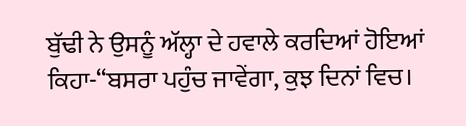ਬੁੱਢੀ ਨੇ ਉਸਨੂੰ ਅੱਲ੍ਹਾ ਦੇ ਹਵਾਲੇ ਕਰਦਿਆਂ ਹੋਇਆਂ ਕਿਹਾ-“ਬਸਰਾ ਪਹੁੰਚ ਜਾਵੇਂਗਾ, ਕੁਝ ਦਿਨਾਂ ਵਿਚ।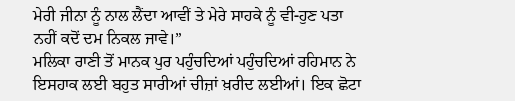ਮੇਰੀ ਜੀਨਾ ਨੂੰ ਨਾਲ ਲੈਂਦਾ ਆਵੀਂ ਤੇ ਮੇਰੇ ਸਾਹਕੇ ਨੂੰ ਵੀ-ਹੁਣ ਪਤਾ ਨਹੀਂ ਕਦੋਂ ਦਮ ਨਿਕਲ ਜਾਵੇ।”
ਮਲਿਕਾ ਰਾਣੀ ਤੋਂ ਮਾਨਕ ਪੁਰ ਪਹੁੰਚਦਿਆਂ ਪਹੁੰਚਦਿਆਂ ਰਹਿਮਾਨ ਨੇ ਇਸਹਾਕ ਲਈ ਬਹੁਤ ਸਾਰੀਆਂ ਚੀਜ਼ਾਂ ਖ਼ਰੀਦ ਲਈਆਂ। ਇਕ ਛੋਟਾ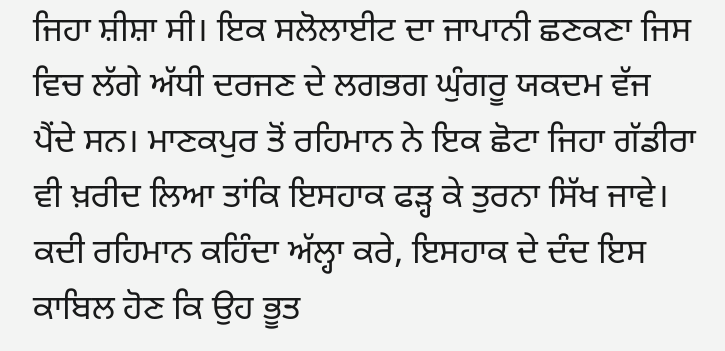ਜਿਹਾ ਸ਼ੀਸ਼ਾ ਸੀ। ਇਕ ਸਲੋਲਾਈਟ ਦਾ ਜਾਪਾਨੀ ਛਣਕਣਾ ਜਿਸ ਵਿਚ ਲੱਗੇ ਅੱਧੀ ਦਰਜਣ ਦੇ ਲਗਭਗ ਘੁੰਗਰੂ ਯਕਦਮ ਵੱਜ ਪੈਂਦੇ ਸਨ। ਮਾਣਕਪੁਰ ਤੋਂ ਰਹਿਮਾਨ ਨੇ ਇਕ ਛੋਟਾ ਜਿਹਾ ਗੱਡੀਰਾ ਵੀ ਖ਼ਰੀਦ ਲਿਆ ਤਾਂਕਿ ਇਸਹਾਕ ਫੜ੍ਹ ਕੇ ਤੁਰਨਾ ਸਿੱਖ ਜਾਵੇ। ਕਦੀ ਰਹਿਮਾਨ ਕਹਿੰਦਾ ਅੱਲ੍ਹਾ ਕਰੇ, ਇਸਹਾਕ ਦੇ ਦੰਦ ਇਸ ਕਾਬਿਲ ਹੋਣ ਕਿ ਉਹ ਭੂਤ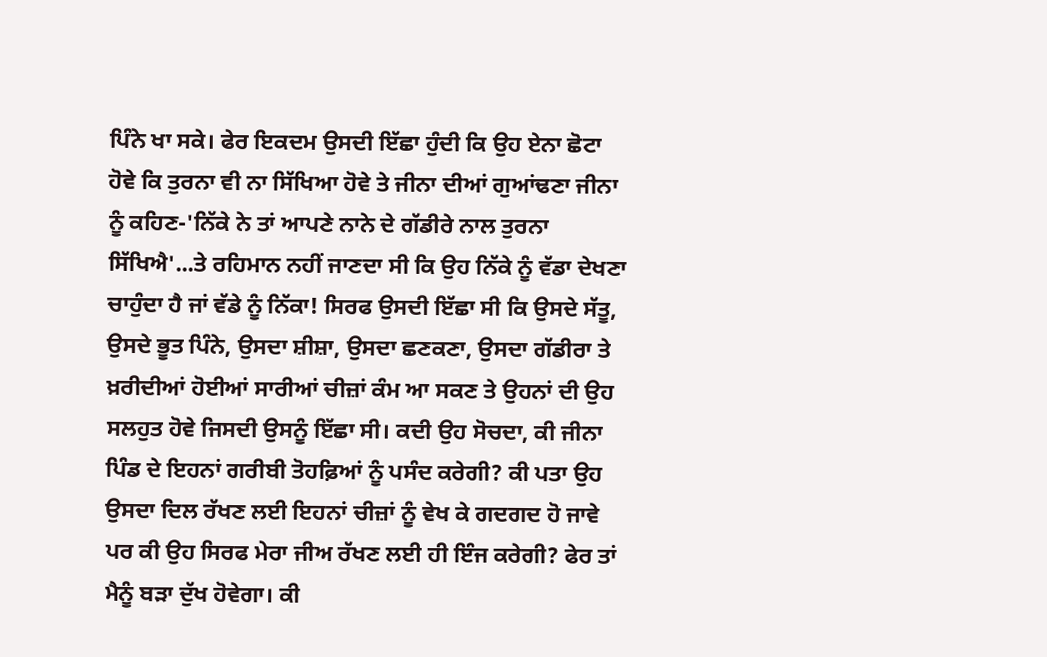ਪਿੰਨੇ ਖਾ ਸਕੇ। ਫੇਰ ਇਕਦਮ ਉਸਦੀ ਇੱਛਾ ਹੁੰਦੀ ਕਿ ਉਹ ਏਨਾ ਛੋਟਾ ਹੋਵੇ ਕਿ ਤੁਰਨਾ ਵੀ ਨਾ ਸਿੱਖਿਆ ਹੋਵੇ ਤੇ ਜੀਨਾ ਦੀਆਂ ਗੁਆਂਢਣਾ ਜੀਨਾ ਨੂੰ ਕਹਿਣ-'ਨਿੱਕੇ ਨੇ ਤਾਂ ਆਪਣੇ ਨਾਨੇ ਦੇ ਗੱਡੀਰੇ ਨਾਲ ਤੁਰਨਾ ਸਿੱਖਿਐ'...ਤੇ ਰਹਿਮਾਨ ਨਹੀਂ ਜਾਣਦਾ ਸੀ ਕਿ ਉਹ ਨਿੱਕੇ ਨੂੰ ਵੱਡਾ ਦੇਖਣਾ ਚਾਹੁੰਦਾ ਹੈ ਜਾਂ ਵੱਡੇ ਨੂੰ ਨਿੱਕਾ! ਸਿਰਫ ਉਸਦੀ ਇੱਛਾ ਸੀ ਕਿ ਉਸਦੇ ਸੱਤੂ, ਉਸਦੇ ਭੂਤ ਪਿੰਨੇ, ਉਸਦਾ ਸ਼ੀਸ਼ਾ, ਉਸਦਾ ਛਣਕਣਾ, ਉਸਦਾ ਗੱਡੀਰਾ ਤੇ ਖ਼ਰੀਦੀਆਂ ਹੋਈਆਂ ਸਾਰੀਆਂ ਚੀਜ਼ਾਂ ਕੰਮ ਆ ਸਕਣ ਤੇ ਉਹਨਾਂ ਦੀ ਉਹ ਸਲਹੁਤ ਹੋਵੇ ਜਿਸਦੀ ਉਸਨੂੰ ਇੱਛਾ ਸੀ। ਕਦੀ ਉਹ ਸੋਚਦਾ, ਕੀ ਜੀਨਾ ਪਿੰਡ ਦੇ ਇਹਨਾਂ ਗਰੀਬੀ ਤੋਹਫ਼ਿਆਂ ਨੂੰ ਪਸੰਦ ਕਰੇਗੀ? ਕੀ ਪਤਾ ਉਹ ਉਸਦਾ ਦਿਲ ਰੱਖਣ ਲਈ ਇਹਨਾਂ ਚੀਜ਼ਾਂ ਨੂੰ ਵੇਖ ਕੇ ਗਦਗਦ ਹੋ ਜਾਵੇ ਪਰ ਕੀ ਉਹ ਸਿਰਫ ਮੇਰਾ ਜੀਅ ਰੱਖਣ ਲਈ ਹੀ ਇੰਜ ਕਰੇਗੀ? ਫੇਰ ਤਾਂ ਮੈਨੂੰ ਬੜਾ ਦੁੱਖ ਹੋਵੇਗਾ। ਕੀ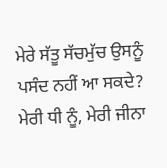ਮੇਰੇ ਸੱਤੂ ਸੱਚਮੁੱਚ ਉਸਨੂੰ ਪਸੰਦ ਨਹੀਂ ਆ ਸਕਦੇ? ਮੇਰੀ ਧੀ ਨੂੰ, ਮੇਰੀ ਜੀਨਾ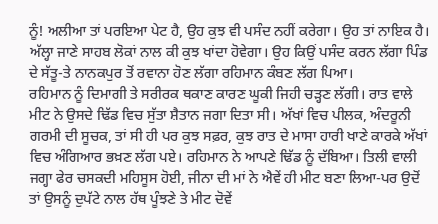ਨੂੰ! ਅਲੀਆ ਤਾਂ ਪਰਇਆ ਪੇਟ ਹੈ, ਉਹ ਕੁਝ ਵੀ ਪਸੰਦ ਨਹੀਂ ਕਰੇਗਾ। ਉਹ ਤਾਂ ਨਾਇਕ ਹੈ। ਅੱਲ੍ਹਾ ਜਾਣੇ ਸਾਹਬ ਲੋਕਾਂ ਨਾਲ ਕੀ ਕੁਝ ਖਾਂਦਾ ਹੋਵੇਗਾ। ਉਹ ਕਿਉਂ ਪਸੰਦ ਕਰਨ ਲੱਗਾ ਪਿੰਡ ਦੇ ਸੱਤੂ-ਤੇ ਨਾਨਕਪੁਰ ਤੋਂ ਰਵਾਨਾ ਹੋਣ ਲੱਗਾ ਰਹਿਮਾਨ ਕੰਬਣ ਲੱਗ ਪਿਆ।
ਰਹਿਮਾਨ ਨੂੰ ਦਿਮਾਗੀ ਤੇ ਸਰੀਰਕ ਥਕਾਣ ਕਾਰਣ ਘੂਕੀ ਜਿਹੀ ਚੜ੍ਹਣ ਲੱਗੀ। ਰਾਤ ਵਾਲੇ ਮੀਟ ਨੇ ਉਸਦੇ ਢਿੱਡ ਵਿਚ ਸੁੱਤਾ ਸ਼ੈਤਾਨ ਜਗਾ ਦਿਤਾ ਸੀ। ਅੱਖਾਂ ਵਿਚ ਪੀਲਕ, ਅੰਦਰੂਨੀ ਗਰਮੀ ਦੀ ਸੂਚਕ, ਤਾਂ ਸੀ ਹੀ ਪਰ ਕੁਝ ਸਫ਼ਰ, ਕੁਝ ਰਾਤ ਦੇ ਮਾਸਾ ਹਾਰੀ ਖਾਣੇ ਕਾਰਕੇ ਅੱਖਾਂ ਵਿਚ ਅੰਗਿਆਰ ਭਖ਼ਣ ਲੱਗ ਪਏ। ਰਹਿਮਾਨ ਨੇ ਆਪਣੇ ਢਿੱਡ ਨੂੰ ਦੱਬਿਆ। ਤਿਲੀ ਵਾਲੀ ਜਗ੍ਹਾ ਫੇਰ ਚਸਕਦੀ ਮਹਿਸੂਸ ਹੋਈ, ਜੀਨਾ ਦੀ ਮਾਂ ਨੇ ਐਵੇਂ ਹੀ ਮੀਟ ਬਣਾ ਲਿਆ-ਪਰ ਉਦੋਂ ਤਾਂ ਉਸਨੂੰ ਦੁਪੱਟੇ ਨਾਲ ਹੱਥ ਪੂੰਝਣੇ ਤੇ ਮੀਟ ਦੋਵੇਂ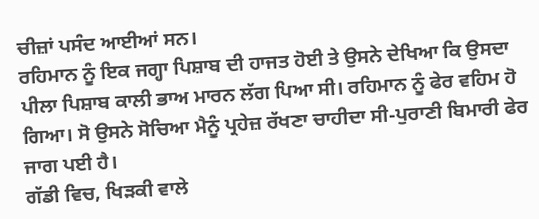ਚੀਜ਼ਾਂ ਪਸੰਦ ਆਈਆਂ ਸਨ।
ਰਹਿਮਾਨ ਨੂੰ ਇਕ ਜਗ੍ਹਾ ਪਿਸ਼ਾਬ ਦੀ ਹਾਜਤ ਹੋਈ ਤੇ ਉਸਨੇ ਦੇਖਿਆ ਕਿ ਉਸਦਾ ਪੀਲਾ ਪਿਸ਼ਾਬ ਕਾਲੀ ਭਾਅ ਮਾਰਨ ਲੱਗ ਪਿਆ ਸੀ। ਰਹਿਮਾਨ ਨੂੰ ਫੇਰ ਵਹਿਮ ਹੋ ਗਿਆ। ਸੋ ਉਸਨੇ ਸੋਚਿਆ ਮੈਨੂੰ ਪ੍ਰਹੇਜ਼ ਰੱਖਣਾ ਚਾਹੀਦਾ ਸੀ-ਪੁਰਾਣੀ ਬਿਮਾਰੀ ਫੇਰ ਜਾਗ ਪਈ ਹੈ।
ਗੱਡੀ ਵਿਚ, ਖਿੜਕੀ ਵਾਲੇ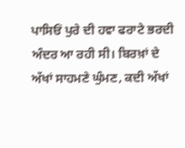ਪਾਸਿਓਂ ਪੁਰੇ ਦੀ ਹਵਾ ਫਰਾਟੇ ਭਰਦੀ ਅੰਦਰ ਆ ਰਹੀ ਸੀ। ਬਿਰਖ਼ਾਂ ਦੇ ਅੱਖਾਂ ਸਾਹਮਣੇ ਘੁੰਮਣ, ਕਦੀ ਅੱਖਾਂ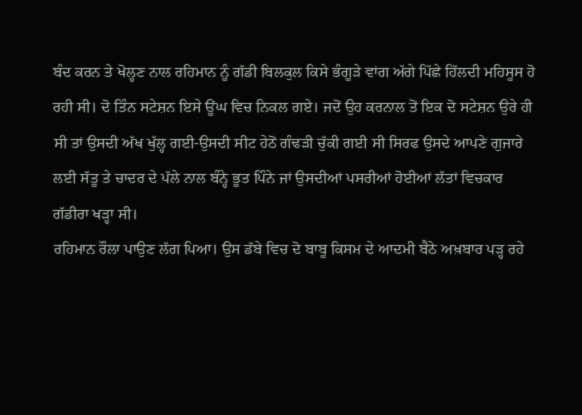ਬੰਦ ਕਰਨ ਤੇ ਖੋਲ੍ਹਣ ਨਾਲ ਰਹਿਮਾਨ ਨੂੰ ਗੱਡੀ ਬਿਲਕੁਲ ਕਿਸੇ ਭੰਗੂੜੇ ਵਾਂਗ ਅੱਗੇ ਪਿੱਛੇ ਹਿੱਲਦੀ ਮਹਿਸੂਸ ਹੋ ਰਹੀ ਸੀ। ਦੋ ਤਿੰਨ ਸਟੇਸ਼ਨ ਇਸੇ ਊਂਘ ਵਿਚ ਨਿਕਲ ਗਏ। ਜਦੋਂ ਉਹ ਕਰਨਾਲ ਤੋਂ ਇਕ ਦੋ ਸਟੇਸ਼ਨ ਉਰੇ ਹੀ ਸੀ ਤਾਂ ਉਸਦੀ ਅੱਖ ਖੁੱਲ੍ਹ ਗਈ-ਉਸਦੀ ਸੀਟ ਹੇਠੋਂ ਗੰਢੜੀ ਚੁੱਕੀ ਗਈ ਸੀ ਸਿਰਫ ਉਸਦੇ ਆਪਣੇ ਗੁਜਾਰੇ ਲਈ ਸੱਤੂ ਤੇ ਚਾਦਰ ਦੇ ਪੱਲੇ ਨਾਲ ਬੰਨ੍ਹੇ ਭੂਤ ਪਿੰਨੇ ਜਾਂ ਉਸਦੀਆਂ ਪਸਰੀਆਂ ਹੋਈਆਂ ਲੱਤਾਂ ਵਿਚਕਾਰ ਗੱਡੀਰਾ ਖੜ੍ਹਾ ਸੀ।
ਰਹਿਮਾਨ ਰੌਲਾ ਪਾਉਣ ਲੱਗ ਪਿਆ। ਉਸ ਡੱਬੇ ਵਿਚ ਦੋ ਬਾਬੂ ਕਿਸਮ ਦੇ ਆਦਮੀ ਬੈਠੇ ਅਖ਼ਬਾਰ ਪੜ੍ਹ ਰਹੇ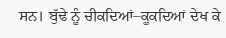ਸਨ। ਬੁੱਢੇ ਨੂੰ ਚੀਕਦਿਆਂ–ਕੂਕਦਿਆਂ ਦੇਖ ਕੇ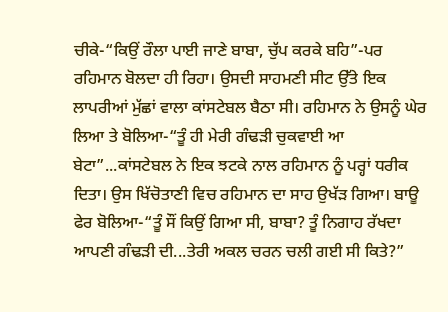ਚੀਕੇ-“ਕਿਉਂ ਰੌਲਾ ਪਾਈ ਜਾਣੇ ਬਾਬਾ, ਚੁੱਪ ਕਰਕੇ ਬਹਿ”-ਪਰ ਰਹਿਮਾਨ ਬੋਲਦਾ ਹੀ ਰਿਹਾ। ਉਸਦੀ ਸਾਹਮਣੀ ਸੀਟ ਉੱਤੇ ਇਕ ਲਾਪਰੀਆਂ ਮੁੱਛਾਂ ਵਾਲਾ ਕਾਂਸਟੇਬਲ ਬੈਠਾ ਸੀ। ਰਹਿਮਾਨ ਨੇ ਉਸਨੂੰ ਘੇਰ ਲਿਆ ਤੇ ਬੋਲਿਆ-“ਤੂੰ ਹੀ ਮੇਰੀ ਗੰਢੜੀ ਚੁਕਵਾਈ ਆ ਬੇਟਾ”...ਕਾਂਸਟੇਬਲ ਨੇ ਇਕ ਝਟਕੇ ਨਾਲ ਰਹਿਮਾਨ ਨੂੰ ਪਰ੍ਹਾਂ ਧਰੀਕ ਦਿਤਾ। ਉਸ ਖਿੱਚੋਤਾਣੀ ਵਿਚ ਰਹਿਮਾਨ ਦਾ ਸਾਹ ਉਖੱੜ ਗਿਆ। ਬਾਊ ਫੇਰ ਬੋਲਿਆ-“ਤੂੰ ਸੌਂ ਕਿਉਂ ਗਿਆ ਸੀ, ਬਾਬਾ? ਤੂੰ ਨਿਗਾਹ ਰੱਖਦਾ ਆਪਣੀ ਗੰਢੜੀ ਦੀ...ਤੇਰੀ ਅਕਲ ਚਰਨ ਚਲੀ ਗਈ ਸੀ ਕਿਤੇ?”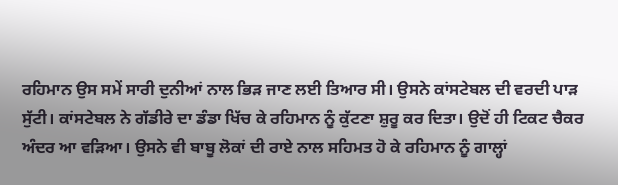ਰਹਿਮਾਨ ਉਸ ਸਮੇਂ ਸਾਰੀ ਦੁਨੀਆਂ ਨਾਲ ਭਿੜ ਜਾਣ ਲਈ ਤਿਆਰ ਸੀ। ਉਸਨੇ ਕਾਂਸਟੇਬਲ ਦੀ ਵਰਦੀ ਪਾੜ ਸੁੱਟੀ। ਕਾਂਸਟੇਬਲ ਨੇ ਗੱਡੀਰੇ ਦਾ ਡੰਡਾ ਖਿੱਚ ਕੇ ਰਹਿਮਾਨ ਨੂੰ ਕੁੱਟਣਾ ਸ਼ੁਰੂ ਕਰ ਦਿਤਾ। ਉਦੋਂ ਹੀ ਟਿਕਟ ਚੈਕਰ ਅੰਦਰ ਆ ਵੜਿਆ। ਉਸਨੇ ਵੀ ਬਾਬੂ ਲੋਕਾਂ ਦੀ ਰਾਏ ਨਾਲ ਸਹਿਮਤ ਹੋ ਕੇ ਰਹਿਮਾਨ ਨੂੰ ਗਾਲ੍ਹਾਂ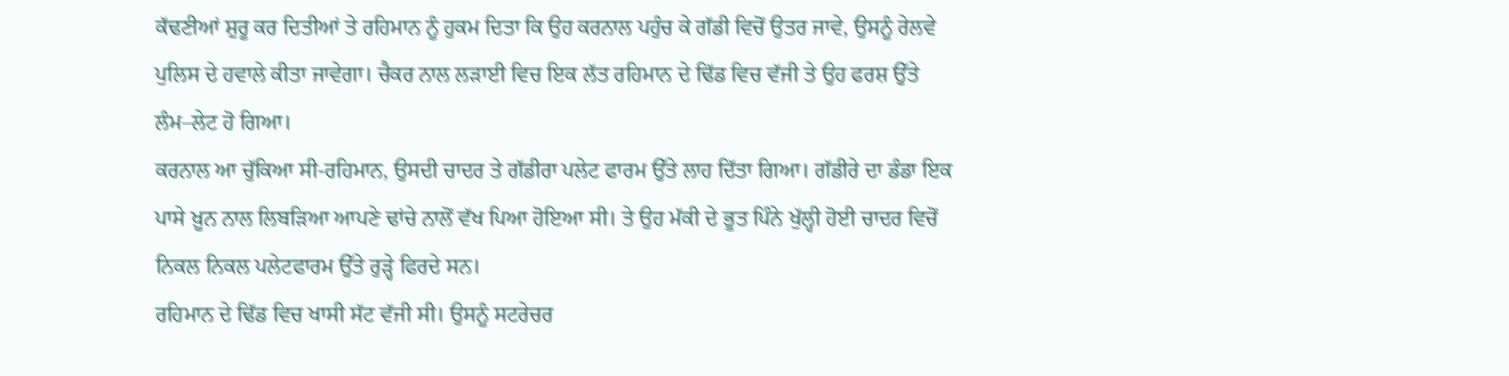ਕੱਢਣੀਆਂ ਸ਼ੁਰੂ ਕਰ ਦਿਤੀਆਂ ਤੇ ਰਹਿਮਾਨ ਨੂੰ ਹੁਕਮ ਦਿਤਾ ਕਿ ਉਹ ਕਰਨਾਲ ਪਹੁੰਚ ਕੇ ਗੱਡੀ ਵਿਚੋਂ ਉਤਰ ਜਾਵੇ, ਉਸਨੂੰ ਰੇਲਵੇ ਪੁਲਿਸ ਦੇ ਹਵਾਲੇ ਕੀਤਾ ਜਾਵੇਗਾ। ਚੈਕਰ ਨਾਲ ਲੜਾਈ ਵਿਚ ਇਕ ਲੱਤ ਰਹਿਮਾਨ ਦੇ ਢਿੱਡ ਵਿਚ ਵੱਜੀ ਤੇ ਉਹ ਫਰਸ਼ ਉੱਤੇ ਲੰਮ–ਲੇਟ ਹੋ ਗਿਆ।
ਕਰਨਾਲ ਆ ਚੁੱਕਿਆ ਸੀ-ਰਹਿਮਾਨ, ਉਸਦੀ ਚਾਦਰ ਤੇ ਗੱਡੀਰਾ ਪਲੇਟ ਫਾਰਮ ਉੱਤੇ ਲਾਹ ਦਿੱਤਾ ਗਿਆ। ਗੱਡੀਰੇ ਦਾ ਡੰਡਾ ਇਕ ਪਾਸੇ ਖ਼ੂਨ ਨਾਲ ਲਿਬੜਿਆ ਆਪਣੇ ਢਾਂਚੇ ਨਾਲੋਂ ਵੱਖ ਪਿਆ ਹੋਇਆ ਸੀ। ਤੇ ਉਹ ਮੱਕੀ ਦੇ ਭੂਤ ਪਿੰਨੇ ਖੁੱਲ੍ਹੀ ਹੋਈ ਚਾਦਰ ਵਿਚੋਂ ਨਿਕਲ ਨਿਕਲ ਪਲੇਟਫਾਰਮ ਉੱਤੇ ਰੁੜ੍ਹੇ ਫਿਰਦੇ ਸਨ।
ਰਹਿਮਾਨ ਦੇ ਢਿੱਡ ਵਿਚ ਖਾਸੀ ਸੱਟ ਵੱਜੀ ਸੀ। ਉਸਨੂੰ ਸਟਰੇਚਰ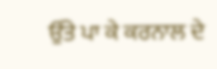ਉੱਤੇ ਪਾ ਕੇ ਕਰਨਾਲ ਦੇ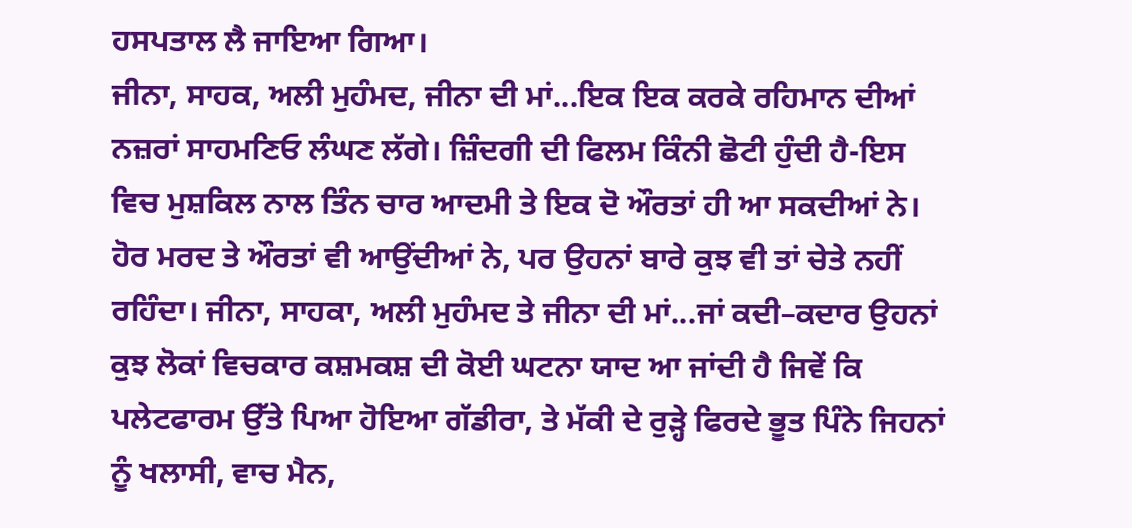ਹਸਪਤਾਲ ਲੈ ਜਾਇਆ ਗਿਆ।
ਜੀਨਾ, ਸਾਹਕ, ਅਲੀ ਮੁਹੰਮਦ, ਜੀਨਾ ਦੀ ਮਾਂ...ਇਕ ਇਕ ਕਰਕੇ ਰਹਿਮਾਨ ਦੀਆਂ ਨਜ਼ਰਾਂ ਸਾਹਮਣਿਓ ਲੰਘਣ ਲੱਗੇ। ਜ਼ਿੰਦਗੀ ਦੀ ਫਿਲਮ ਕਿੰਨੀ ਛੋਟੀ ਹੁੰਦੀ ਹੈ-ਇਸ ਵਿਚ ਮੁਸ਼ਕਿਲ ਨਾਲ ਤਿੰਨ ਚਾਰ ਆਦਮੀ ਤੇ ਇਕ ਦੋ ਔਰਤਾਂ ਹੀ ਆ ਸਕਦੀਆਂ ਨੇ। ਹੋਰ ਮਰਦ ਤੇ ਔਰਤਾਂ ਵੀ ਆਉਂਦੀਆਂ ਨੇ, ਪਰ ਉਹਨਾਂ ਬਾਰੇ ਕੁਝ ਵੀ ਤਾਂ ਚੇਤੇ ਨਹੀਂ ਰਹਿੰਦਾ। ਜੀਨਾ, ਸਾਹਕਾ, ਅਲੀ ਮੁਹੰਮਦ ਤੇ ਜੀਨਾ ਦੀ ਮਾਂ...ਜਾਂ ਕਦੀ–ਕਦਾਰ ਉਹਨਾਂ ਕੁਝ ਲੋਕਾਂ ਵਿਚਕਾਰ ਕਸ਼ਮਕਸ਼ ਦੀ ਕੋਈ ਘਟਨਾ ਯਾਦ ਆ ਜਾਂਦੀ ਹੈ ਜਿਵੇਂ ਕਿ ਪਲੇਟਫਾਰਮ ਉੱਤੇ ਪਿਆ ਹੋਇਆ ਗੱਡੀਰਾ, ਤੇ ਮੱਕੀ ਦੇ ਰੁੜ੍ਹੇ ਫਿਰਦੇ ਭੂਤ ਪਿੰਨੇ ਜਿਹਨਾਂ ਨੂੰ ਖਲਾਸੀ, ਵਾਚ ਮੈਨ,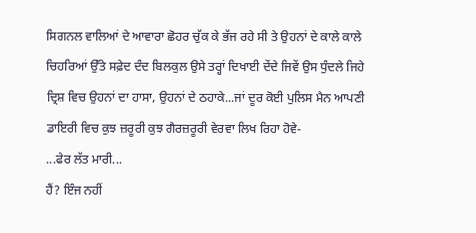ਸਿਗਨਲ ਵਾਲਿਆਂ ਦੇ ਆਵਾਰਾ ਛੋਹਰ ਚੁੱਕ ਕੇ ਭੱਜ ਰਹੇ ਸੀ ਤੇ ਉਹਨਾਂ ਦੇ ਕਾਲੇ ਕਾਲੇ ਚਿਹਰਿਆਂ ਉੱਤੇ ਸਫ਼ੇਦ ਦੰਦ ਬਿਲਕੁਲ ਉਸੇ ਤਰ੍ਹਾਂ ਦਿਖਾਈ ਦੇਂਦੇ ਜਿਵੇਂ ਉਸ ਧੁੰਦਲੇ ਜਿਹੇ ਦ੍ਰਿਸ਼ ਵਿਚ ਉਹਨਾਂ ਦਾ ਹਾਸਾ, ਉਹਨਾਂ ਦੇ ਠਹਾਕੇ...ਜਾਂ ਦੂਰ ਕੋਈ ਪੁਲਿਸ ਮੈਨ ਆਪਣੀ ਡਾਇਰੀ ਵਿਚ ਕੁਝ ਜ਼ਰੂਰੀ ਕੁਝ ਗੈਰਜ਼ਰੂਰੀ ਵੇਰਵਾ ਲਿਖ ਰਿਹਾ ਹੋਵੇ-
...ਫੇਰ ਲੱਤ ਮਾਰੀ...
ਹੈਂ? ਇੰਜ ਨਹੀਂ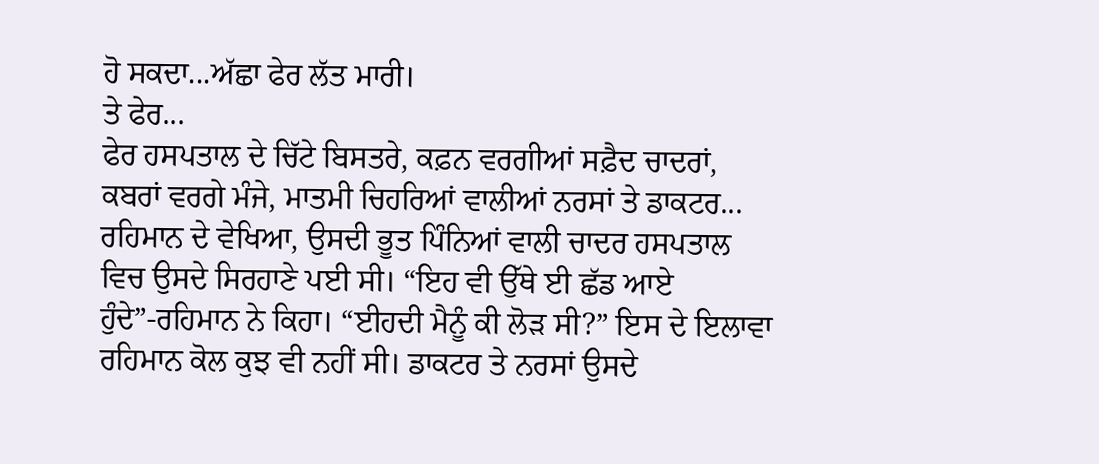ਹੋ ਸਕਦਾ...ਅੱਛਾ ਫੇਰ ਲੱਤ ਮਾਰੀ।
ਤੇ ਫੇਰ...
ਫੇਰ ਹਸਪਤਾਲ ਦੇ ਚਿੱਟੇ ਬਿਸਤਰੇ, ਕਫ਼ਨ ਵਰਗੀਆਂ ਸਫ਼ੈਦ ਚਾਦਰਾਂ, ਕਬਰਾਂ ਵਰਗੇ ਮੰਜੇ, ਮਾਤਮੀ ਚਿਹਰਿਆਂ ਵਾਲੀਆਂ ਨਰਸਾਂ ਤੇ ਡਾਕਟਰ...
ਰਹਿਮਾਨ ਦੇ ਵੇਖਿਆ, ਉਸਦੀ ਭੂਤ ਪਿੰਨਿਆਂ ਵਾਲੀ ਚਾਦਰ ਹਸਪਤਾਲ ਵਿਚ ਉਸਦੇ ਸਿਰਹਾਣੇ ਪਈ ਸੀ। “ਇਹ ਵੀ ਉੱਥੇ ਈ ਛੱਡ ਆਏ ਹੁੰਦੇ”-ਰਹਿਮਾਨ ਨੇ ਕਿਹਾ। “ਈਹਦੀ ਮੈਨੂੰ ਕੀ ਲੋੜ ਸੀ?” ਇਸ ਦੇ ਇਲਾਵਾ ਰਹਿਮਾਨ ਕੋਲ ਕੁਝ ਵੀ ਨਹੀਂ ਸੀ। ਡਾਕਟਰ ਤੇ ਨਰਸਾਂ ਉਸਦੇ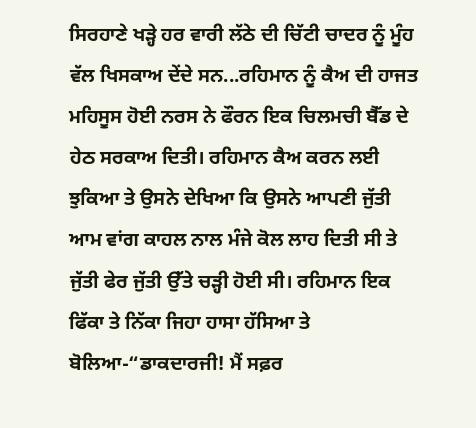ਸਿਰਹਾਣੇ ਖੜ੍ਹੇ ਹਰ ਵਾਰੀ ਲੱਠੇ ਦੀ ਚਿੱਟੀ ਚਾਦਰ ਨੂੰ ਮੂੰਹ ਵੱਲ ਖਿਸਕਾਅ ਦੇਂਦੇ ਸਨ...ਰਹਿਮਾਨ ਨੂੰ ਕੈਅ ਦੀ ਹਾਜਤ ਮਹਿਸੂਸ ਹੋਈ ਨਰਸ ਨੇ ਫੌਰਨ ਇਕ ਚਿਲਮਚੀ ਬੈੱਡ ਦੇ ਹੇਠ ਸਰਕਾਅ ਦਿਤੀ। ਰਹਿਮਾਨ ਕੈਅ ਕਰਨ ਲਈ ਝੁਕਿਆ ਤੇ ਉਸਨੇ ਦੇਖਿਆ ਕਿ ਉਸਨੇ ਆਪਣੀ ਜੁੱਤੀ ਆਮ ਵਾਂਗ ਕਾਹਲ ਨਾਲ ਮੰਜੇ ਕੋਲ ਲਾਹ ਦਿਤੀ ਸੀ ਤੇ ਜੁੱਤੀ ਫੇਰ ਜੁੱਤੀ ਉੱਤੇ ਚੜ੍ਹੀ ਹੋਈ ਸੀ। ਰਹਿਮਾਨ ਇਕ ਫਿੱਕਾ ਤੇ ਨਿੱਕਾ ਜਿਹਾ ਹਾਸਾ ਹੱਸਿਆ ਤੇ ਬੋਲਿਆ-“ਡਾਕਦਾਰਜੀ! ਮੈਂ ਸਫ਼ਰ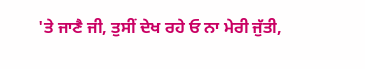'ਤੇ ਜਾਣੈ ਜੀ, ਤੁਸੀਂ ਦੇਖ ਰਹੇ ਓ ਨਾ ਮੇਰੀ ਜੁੱਤੀ,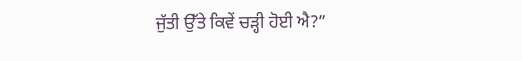ਜੁੱਤੀ ਉੱਤੇ ਕਿਵੇਂ ਚੜ੍ਹੀ ਹੋਈ ਐ?”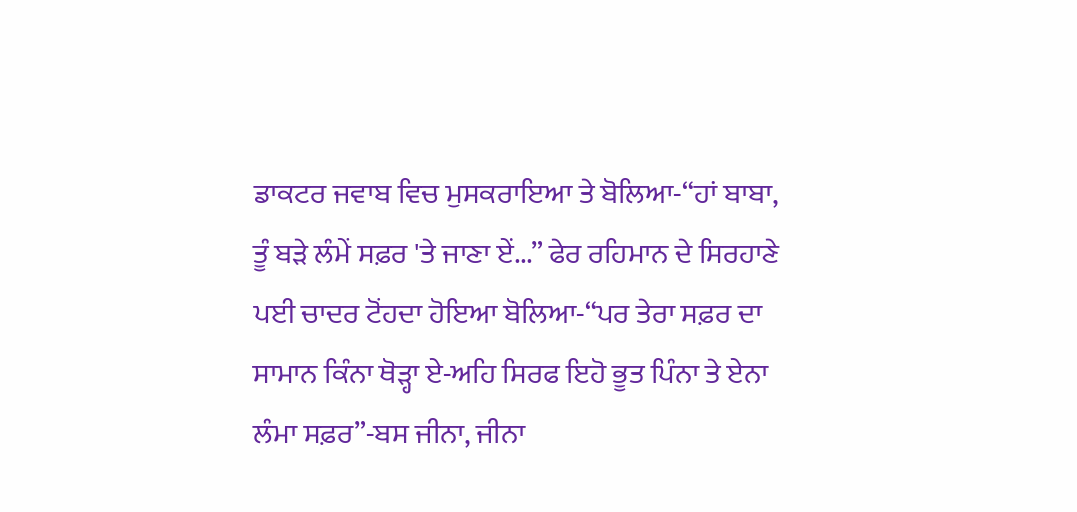ਡਾਕਟਰ ਜਵਾਬ ਵਿਚ ਮੁਸਕਰਾਇਆ ਤੇ ਬੋਲਿਆ-“ਹਾਂ ਬਾਬਾ, ਤੂੰ ਬੜੇ ਲੰਮੇਂ ਸਫ਼ਰ 'ਤੇ ਜਾਣਾ ਏਂ...” ਫੇਰ ਰਹਿਮਾਨ ਦੇ ਸਿਰਹਾਣੇ ਪਈ ਚਾਦਰ ਟੋਂਹਦਾ ਹੋਇਆ ਬੋਲਿਆ-“ਪਰ ਤੇਰਾ ਸਫ਼ਰ ਦਾ ਸਾਮਾਨ ਕਿੰਨਾ ਥੋੜ੍ਹਾ ਏ-ਅਹਿ ਸਿਰਫ ਇਹੋ ਭੂਤ ਪਿੰਨਾ ਤੇ ਏਨਾ ਲੰਮਾ ਸਫ਼ਰ”-ਬਸ ਜੀਨਾ, ਜੀਨਾ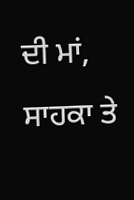ਦੀ ਮਾਂ, ਸਾਹਕਾ ਤੇ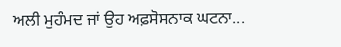ਅਲੀ ਮੁਹੰਮਦ ਜਾਂ ਉਹ ਅਫ਼ਸੋਸਨਾਕ ਘਟਨਾ...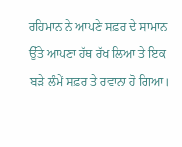ਰਹਿਮਾਨ ਨੇ ਆਪਣੇ ਸਫ਼ਰ ਦੇ ਸਾਮਾਨ ਉੱਤੇ ਆਪਣਾ ਹੱਥ ਰੱਖ ਲਿਆ ਤੇ ਇਕ ਬੜੇ ਲੰਮੇਂ ਸਫ਼ਰ ਤੇ ਰਵਾਨਾ ਹੋ ਗਿਆ।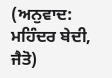(ਅਨੁਵਾਦ: ਮਹਿੰਦਰ ਬੇਦੀ, ਜੈਤੋ)